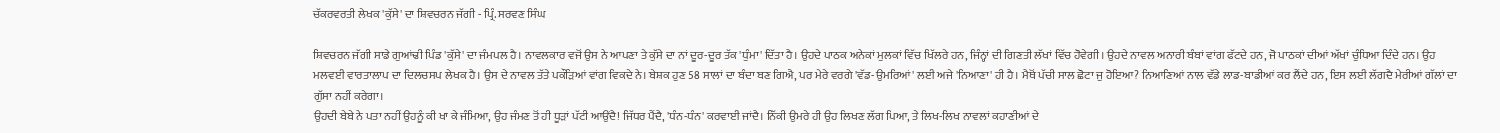ਚੱਕਰਵਰਤੀ ਲੇਖਕ 'ਕੁੱਸੇ' ਦਾ ਸ਼ਿਵਚਰਨ ਜੱਗੀ - ਪ੍ਰਿੰ. ਸਰਵਣ ਸਿੰਘ

ਸ਼ਿਵਚਰਨ ਜੱਗੀ ਸਾਡੇ ਗੁਆਂਢੀ ਪਿੰਡ 'ਕੁੱਸੇ' ਦਾ ਜੰਮਪਲ ਹੈ। ਨਾਵਲਕਾਰ ਵਜੋਂ ਉਸ ਨੇ ਆਪਣਾ ਤੇ ਕੁੱਸੇ ਦਾ ਨਾਂ ਦੂਰ-ਦੂਰ ਤੱਕ 'ਧੁੰਮਾ' ਦਿੱਤਾ ਹੈ। ਉਹਦੇ ਪਾਠਕ ਅਨੇਕਾਂ ਮੁਲਕਾਂ ਵਿੱਚ ਖਿੱਲਰੇ ਹਨ, ਜਿੰਨ੍ਹਾਂ ਦੀ ਗਿਣਤੀ ਲੱਖਾਂ ਵਿੱਚ ਹੋਵੇਗੀ। ਉਹਦੇ ਨਾਵਲ ਅਨਾਰੀ ਬੰਬਾਂ ਵਾਂਗ ਫੱਟਦੇ ਹਨ, ਜੋ ਪਾਠਕਾਂ ਦੀਆਂ ਅੱਖਾਂ ਚੁੰਧਿਆ ਦਿੰਦੇ ਹਨ। ਉਹ ਮਲਵਈ ਵਾਰਤਾਲਾਪ ਦਾ ਦਿਲਚਸਪ ਲੇਖਕ ਹੈ। ਉਸ ਦੇ ਨਾਵਲ ਤੱਤੇ ਪਕੌੜਿਆਂ ਵਾਂਗ ਵਿਕਦੇ ਨੇ। ਬੇਸ਼ਕ ਹੁਣ 58 ਸਾਲਾਂ ਦਾ ਬੰਦਾ ਬਣ ਗਿਐ, ਪਰ ਮੇਰੇ ਵਰਗੇ 'ਵੱਡ-ਉਮਰਿਆਂ' ਲਈ ਅਜੇ 'ਨਿਆਣਾ' ਹੀ ਹੈ। ਮੈਥੋਂ ਪੱਚੀ ਸਾਲ ਛੋਟਾ ਜੁ ਹੋਇਆ? ਨਿਆਣਿਆਂ ਨਾਲ ਵੱਡੇ ਲਾਡ-ਬਾਡੀਆਂ ਕਰ ਲੈਂਦੇ ਹਨ, ਇਸ ਲਈ ਲੱਗਦੈ ਮੇਰੀਆਂ ਗੱਲਾਂ ਦਾ ਗੁੱਸਾ ਨਹੀਂ ਕਰੇਗਾ।
ਉਹਦੀ ਬੇਬੇ ਨੇ ਪਤਾ ਨਹੀਂ ਉਹਨੂੰ ਕੀ ਖਾ ਕੇ ਜੰਮਿਆ, ਉਹ ਜੰਮਣ ਤੋਂ ਹੀ ਧੂੜਾਂ ਪੱਟੀ ਆਉਂਦੈ! ਜਿੱਧਰ ਪੈਂਦੈ, 'ਧੰਨ-ਧੰਨ' ਕਰਵਾਈ ਜਾਂਦੈ। ਨਿੱਕੀ ਉਮਰੇ ਹੀ ਉਹ ਲਿਖਣ ਲੱਗ ਪਿਆ, ਤੇ ਲਿਖ-ਲਿਖ ਨਾਵਲਾਂ ਕਹਾਣੀਆਂ ਦੇ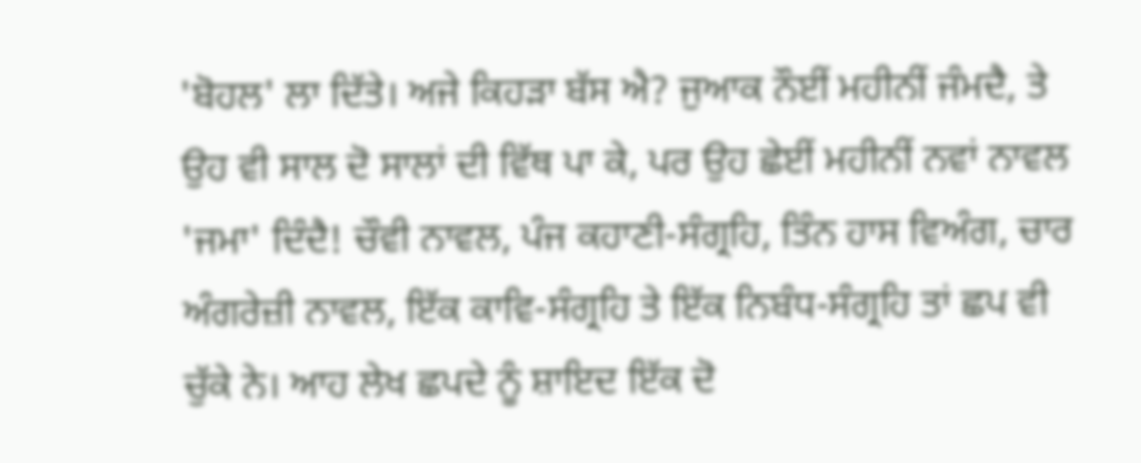'ਬੋਹਲ' ਲਾ ਦਿੱਤੇ। ਅਜੇ ਕਿਹੜਾ ਬੱਸ ਐ? ਜੁਆਕ ਨੌਈਂ ਮਹੀਨੀਂ ਜੰਮਦੈ, ਤੇ ਉਹ ਵੀ ਸਾਲ ਦੋ ਸਾਲਾਂ ਦੀ ਵਿੱਥ ਪਾ ਕੇ, ਪਰ ਉਹ ਛੇਈਂ ਮਹੀਨੀਂ ਨਵਾਂ ਨਾਵਲ 'ਜਮਾ' ਦਿੰਦੈ! ਚੌਵੀ ਨਾਵਲ, ਪੰਜ ਕਹਾਣੀ-ਸੰਗ੍ਰਹਿ, ਤਿੰਨ ਹਾਸ ਵਿਅੰਗ, ਚਾਰ ਅੰਗਰੇਜ਼ੀ ਨਾਵਲ, ਇੱਕ ਕਾਵਿ-ਸੰਗ੍ਰਹਿ ਤੇ ਇੱਕ ਨਿਬੰਧ-ਸੰਗ੍ਰਹਿ ਤਾਂ ਛਪ ਵੀ ਚੁੱਕੇ ਨੇ। ਆਹ ਲੇਖ ਛਪਦੇ ਨੂੰ ਸ਼ਾਇਦ ਇੱਕ ਦੋ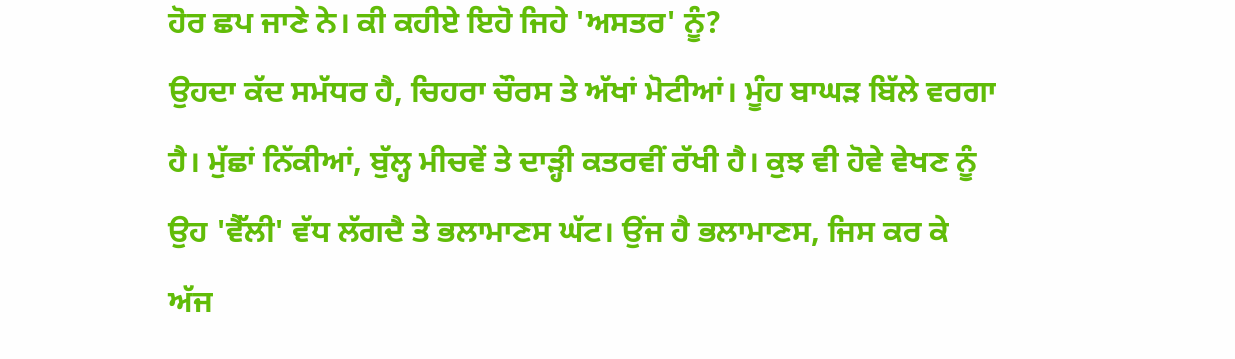ਹੋਰ ਛਪ ਜਾਣੇ ਨੇ। ਕੀ ਕਹੀਏ ਇਹੋ ਜਿਹੇ 'ਅਸਤਰ' ਨੂੰ?
ਉਹਦਾ ਕੱਦ ਸਮੱਧਰ ਹੈ, ਚਿਹਰਾ ਚੌਰਸ ਤੇ ਅੱਖਾਂ ਮੋਟੀਆਂ। ਮੂੰਹ ਬਾਘੜ ਬਿੱਲੇ ਵਰਗਾ ਹੈ। ਮੁੱਛਾਂ ਨਿੱਕੀਆਂ, ਬੁੱਲ੍ਹ ਮੀਚਵੇਂ ਤੇ ਦਾੜ੍ਹੀ ਕਤਰਵੀਂ ਰੱਖੀ ਹੈ। ਕੁਝ ਵੀ ਹੋਵੇ ਵੇਖਣ ਨੂੰ ਉਹ 'ਵੈੱਲੀ' ਵੱਧ ਲੱਗਦੈ ਤੇ ਭਲਾਮਾਣਸ ਘੱਟ। ਉਂਜ ਹੈ ਭਲਾਮਾਣਸ, ਜਿਸ ਕਰ ਕੇ ਅੱਜ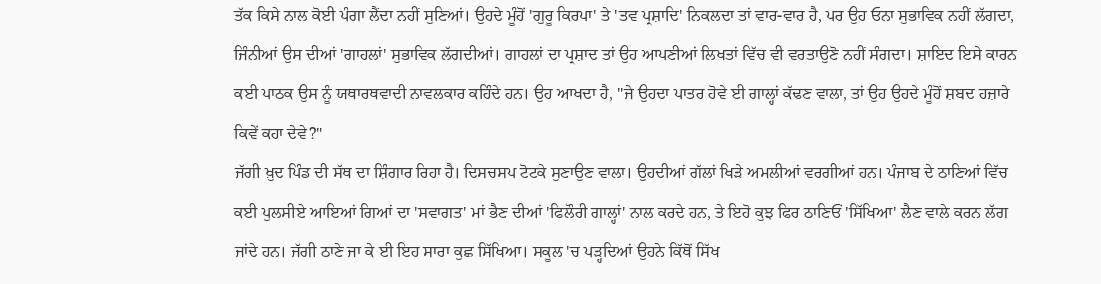ਤੱਕ ਕਿਸੇ ਨਾਲ ਕੋਈ ਪੰਗਾ ਲੈਂਦਾ ਨਹੀਂ ਸੁਣਿਆਂ। ਉਹਦੇ ਮੂੰਹੋਂ 'ਗੁਰੂ ਕਿਰਪਾ' ਤੇ 'ਤਵ ਪ੍ਰਸ਼ਾਦਿ' ਨਿਕਲਦਾ ਤਾਂ ਵਾਰ-ਵਾਰ ਹੈ, ਪਰ ਉਹ ਓਨਾ ਸੁਭਾਵਿਕ ਨਹੀਂ ਲੱਗਦਾ, ਜਿੰਨੀਆਂ ਉਸ ਦੀਆਂ 'ਗਾਹਲਾਂ' ਸੁਭਾਵਿਕ ਲੱਗਦੀਆਂ। ਗਾਹਲਾਂ ਦਾ ਪ੍ਰਸ਼ਾਦ ਤਾਂ ਉਹ ਆਪਣੀਆਂ ਲਿਖਤਾਂ ਵਿੱਚ ਵੀ ਵਰਤਾਉਣੋ ਨਹੀਂ ਸੰਗਦਾ। ਸ਼ਾਇਦ ਇਸੇ ਕਾਰਨ ਕਈ ਪਾਠਕ ਉਸ ਨੂੰ ਯਥਾਰਥਵਾਦੀ ਨਾਵਲਕਾਰ ਕਹਿੰਦੇ ਹਨ। ਉਹ ਆਖਦਾ ਹੈ, "ਜੇ ਉਹਦਾ ਪਾਤਰ ਹੋਵੇ ਈ ਗਾਲ੍ਹਾਂ ਕੱਢਣ ਵਾਲਾ, ਤਾਂ ਉਹ ਉਹਦੇ ਮੂੰਹੋਂ ਸ਼ਬਦ ਹਜ਼ਾਰੇ ਕਿਵੇਂ ਕਹਾ ਦੇਵੇ?"
ਜੱਗੀ ਖ਼ੁਦ ਪਿੰਡ ਦੀ ਸੱਥ ਦਾ ਸ਼ਿੰਗਾਰ ਰਿਹਾ ਹੈ। ਦਿਸਚਸਪ ਟੋਟਕੇ ਸੁਣਾਉਣ ਵਾਲਾ। ਉਹਦੀਆਂ ਗੱਲਾਂ ਖਿੜੇ ਅਮਲੀਆਂ ਵਰਗੀਆਂ ਹਨ। ਪੰਜਾਬ ਦੇ ਠਾਣਿਆਂ ਵਿੱਚ ਕਈ ਪੁਲਸੀਏ ਆਇਆਂ ਗਿਆਂ ਦਾ 'ਸਵਾਗਤ' ਮਾਂ ਭੈਣ ਦੀਆਂ 'ਫਿਲੌਰੀ ਗਾਲ੍ਹਾਂ' ਨਾਲ ਕਰਦੇ ਹਨ, ਤੇ ਇਹੋ ਕੁਝ ਫਿਰ ਠਾਣਿਓਂ 'ਸਿੱਖਿਆ' ਲੈਣ ਵਾਲੇ ਕਰਨ ਲੱਗ ਜਾਂਦੇ ਹਨ। ਜੱਗੀ ਠਾਣੇ ਜਾ ਕੇ ਈ ਇਹ ਸਾਰਾ ਕੁਛ ਸਿੱਖਿਆ। ਸਕੂਲ 'ਚ ਪੜ੍ਹਦਿਆਂ ਉਹਨੇ ਕਿੱਥੋਂ ਸਿੱਖ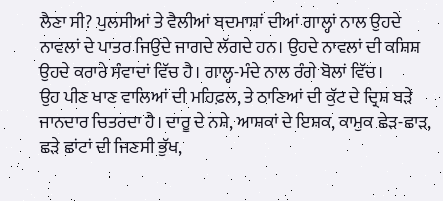ਲੈਣਾ ਸੀ? ਪੁਲਸੀਆਂ ਤੇ ਵੈਲੀਆਂ ਬਦਮਾਸ਼ਾਂ ਦੀਆਂ ਗਾਲ੍ਹਾਂ ਨਾਲ ਉਹਦੇ ਨਾਵਲਾਂ ਦੇ ਪਾਤਰ ਜਿਉਂਦੇ ਜਾਗਦੇ ਲੱਗਦੇ ਹਨ। ਉਹਦੇ ਨਾਵਲਾਂ ਦੀ ਕਸ਼ਿਸ਼ ਉਹਦੇ ਕਰਾਰੇ ਸੰਵਾਦਾਂ ਵਿੱਚ ਹੈ। ਗਾਲ੍ਹ-ਮੰਦੇ ਨਾਲ ਰੰਗੇ ਬੋਲਾਂ ਵਿੱਚ।
ਉਹ ਪੀਣ ਖਾਣ ਵਾਲਿਆਂ ਦੀ ਮਹਿਫ਼ਲ, ਤੇ ਠਾਣਿਆਂ ਦੀ ਕੁੱਟ ਦੇ ਦ੍ਰਿਸ਼ ਬੜੇ ਜਾਨਦਾਰ ਚਿਤਰਦਾ ਹੈ। ਦਾਰੂ ਦੇ ਨਸ਼ੇ, ਆਸ਼ਕਾਂ ਦੇ ਇਸ਼ਕ, ਕਾਮੁਕ ਛੇੜ-ਛਾੜ, ਛੜੇ ਛਾਂਟਾਂ ਦੀ ਜਿਣਸੀ ਭੁੱਖ,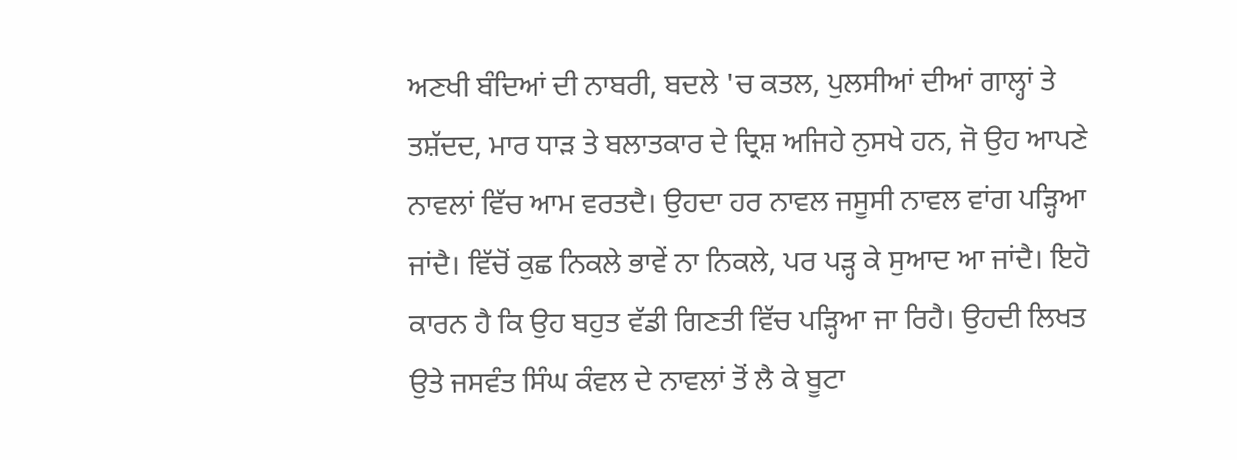ਅਣਖੀ ਬੰਦਿਆਂ ਦੀ ਨਾਬਰੀ, ਬਦਲੇ 'ਚ ਕਤਲ, ਪੁਲਸੀਆਂ ਦੀਆਂ ਗਾਲ੍ਹਾਂ ਤੇ ਤਸ਼ੱਦਦ, ਮਾਰ ਧਾੜ ਤੇ ਬਲਾਤਕਾਰ ਦੇ ਦ੍ਰਿਸ਼ ਅਜਿਹੇ ਨੁਸਖੇ ਹਨ, ਜੋ ਉਹ ਆਪਣੇ ਨਾਵਲਾਂ ਵਿੱਚ ਆਮ ਵਰਤਦੈ। ਉਹਦਾ ਹਰ ਨਾਵਲ ਜਸੂਸੀ ਨਾਵਲ ਵਾਂਗ ਪੜ੍ਹਿਆ ਜਾਂਦੈ। ਵਿੱਚੋਂ ਕੁਛ ਨਿਕਲੇ ਭਾਵੇਂ ਨਾ ਨਿਕਲੇ, ਪਰ ਪੜ੍ਹ ਕੇ ਸੁਆਦ ਆ ਜਾਂਦੈ। ਇਹੋ ਕਾਰਨ ਹੈ ਕਿ ਉਹ ਬਹੁਤ ਵੱਡੀ ਗਿਣਤੀ ਵਿੱਚ ਪੜ੍ਹਿਆ ਜਾ ਰਿਹੈ। ਉਹਦੀ ਲਿਖਤ ਉਤੇ ਜਸਵੰਤ ਸਿੰਘ ਕੰਵਲ ਦੇ ਨਾਵਲਾਂ ਤੋਂ ਲੈ ਕੇ ਬੂਟਾ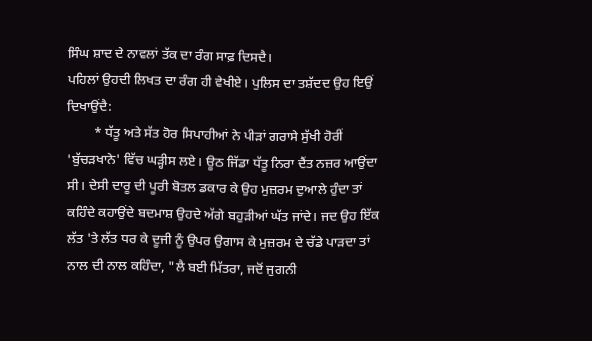ਸਿੰਘ ਸ਼ਾਦ ਦੇ ਨਾਵਲਾਂ ਤੱਕ ਦਾ ਰੰਗ ਸਾਫ਼ ਦਿਸਦੈ।
ਪਹਿਲਾਂ ਉਹਦੀ ਲਿਖਤ ਦਾ ਰੰਗ ਹੀ ਵੇਖੀਏ। ਪੁਲਿਸ ਦਾ ਤਸ਼ੱਦਦ ਉਹ ਇਉਂ ਦਿਖਾਉਂਦੈ:
        * ਧੱਤੂ ਅਤੇ ਸੱਤ ਹੋਰ ਸਿਪਾਹੀਆਂ ਨੇ ਪੀੜਾਂ ਗਰਾਸੇ ਸੁੱਖੀ ਹੋਰੀਂ 'ਬੁੱਚੜਖਾਨੇ' ਵਿੱਚ ਘੜ੍ਹੀਸ ਲਏ। ਊਠ ਜਿੱਡਾ ਧੱਤੂ ਨਿਰਾ ਦੈਂਤ ਨਜ਼ਰ ਆਉਂਦਾ ਸੀ। ਦੇਸੀ ਦਾਰੂ ਦੀ ਪੂਰੀ ਬੋਤਲ ਡਕਾਰ ਕੇ ਉਹ ਮੁਜ਼ਰਮ ਦੁਆਲੇ ਹੁੰਦਾ ਤਾਂ ਕਹਿੰਦੇ ਕਹਾਉਂਦੇ ਬਦਮਾਸ਼ ਉਹਦੇ ਅੱਗੇ ਬਹੁੜੀਆਂ ਘੱਤ ਜਾਂਦੇ। ਜਦ ਉਹ ਇੱਕ ਲੱਤ 'ਤੇ ਲੱਤ ਧਰ ਕੇ ਦੂਜੀ ਨੂੰ ਉਪਰ ਉਗਾਸ ਕੇ ਮੁਜ਼ਰਮ ਦੇ ਚੱਡੇ ਪਾੜਦਾ ਤਾਂ ਨਾਲ ਦੀ ਨਾਲ ਕਹਿੰਦਾ, "ਲੈ ਬਈ ਮਿੱਤਰਾ, ਜਦੋਂ ਜੁਗਨੀ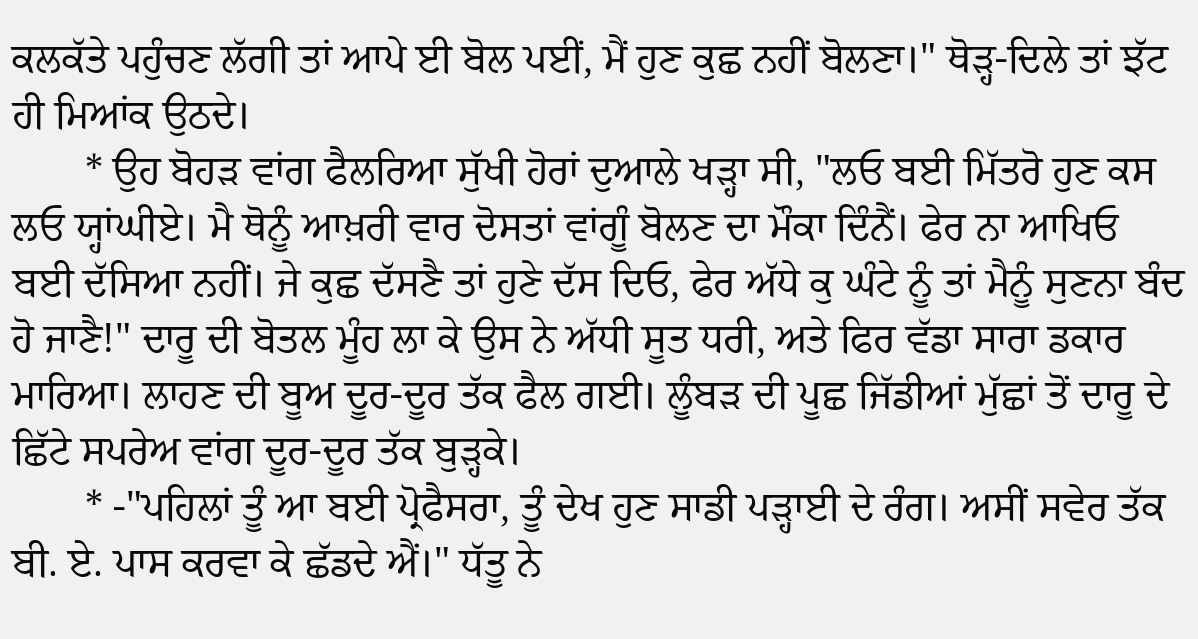ਕਲਕੱਤੇ ਪਹੁੰਚਣ ਲੱਗੀ ਤਾਂ ਆਪੇ ਈ ਬੋਲ ਪਈਂ, ਮੈਂ ਹੁਣ ਕੁਛ ਨਹੀਂ ਬੋਲਣਾ।" ਥੋੜ੍ਹ-ਦਿਲੇ ਤਾਂ ਝੱਟ ਹੀ ਮਿਆਂਕ ਉਠਦੇ।
       * ਉਹ ਬੋਹੜ ਵਾਂਗ ਫੈਲਰਿਆ ਸੁੱਖੀ ਹੋਰਾਂ ਦੁਆਲੇ ਖੜ੍ਹਾ ਸੀ, "ਲਓ ਬਈ ਮਿੱਤਰੋ ਹੁਣ ਕਸ ਲਓ ਯ੍ਹਾਂਘੀਏ। ਮੈ ਥੋਨੂੰ ਆਖ਼ਰੀ ਵਾਰ ਦੋਸਤਾਂ ਵਾਂਗੂੰ ਬੋਲਣ ਦਾ ਮੌਕਾ ਦਿੰਨੈਂ। ਫੇਰ ਨਾ ਆਖਿਓ ਬਈ ਦੱਸਿਆ ਨਹੀਂ। ਜੇ ਕੁਛ ਦੱਸਣੈ ਤਾਂ ਹੁਣੇ ਦੱਸ ਦਿਓ, ਫੇਰ ਅੱਧੇ ਕੁ ਘੰਟੇ ਨੂੰ ਤਾਂ ਮੈਨੂੰ ਸੁਣਨਾ ਬੰਦ ਹੋ ਜਾਣੈ!" ਦਾਰੂ ਦੀ ਬੋਤਲ ਮੂੰਹ ਲਾ ਕੇ ਉਸ ਨੇ ਅੱਧੀ ਸੂਤ ਧਰੀ, ਅਤੇ ਫਿਰ ਵੱਡਾ ਸਾਰਾ ਡਕਾਰ ਮਾਰਿਆ। ਲਾਹਣ ਦੀ ਬੂਅ ਦੂਰ-ਦੂਰ ਤੱਕ ਫੈਲ ਗਈ। ਲੂੰਬੜ ਦੀ ਪੂਛ ਜਿੱਡੀਆਂ ਮੁੱਛਾਂ ਤੋਂ ਦਾਰੂ ਦੇ ਛਿੱਟੇ ਸਪਰੇਅ ਵਾਂਗ ਦੂਰ-ਦੂਰ ਤੱਕ ਬੁੜ੍ਹਕੇ।
       * -"ਪਹਿਲਾਂ ਤੂੰ ਆ ਬਈ ਪ੍ਰੋਫੈਸਰਾ, ਤੂੰ ਦੇਖ ਹੁਣ ਸਾਡੀ ਪੜ੍ਹਾਈ ਦੇ ਰੰਗ। ਅਸੀਂ ਸਵੇਰ ਤੱਕ ਬੀ. ਏ. ਪਾਸ ਕਰਵਾ ਕੇ ਛੱਡਦੇ ਐਂ।" ਧੱਤੂ ਨੇ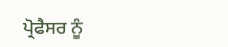ਪ੍ਰੋਫੈਸਰ ਨੂੰ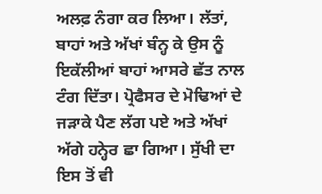ਅਲਫ਼ ਨੰਗਾ ਕਰ ਲਿਆ। ਲੱਤਾਂ, ਬਾਹਾਂ ਅਤੇ ਅੱਖਾਂ ਬੰਨ੍ਹ ਕੇ ਉਸ ਨੂੰ ਇਕੱਲੀਆਂ ਬਾਹਾਂ ਆਸਰੇ ਛੱਤ ਨਾਲ ਟੰਗ ਦਿੱਤਾ। ਪ੍ਰੋਫੈਸਰ ਦੇ ਮੋਢਿਆਂ ਦੇ ਜੜਾਕੇ ਪੈਣ ਲੱਗ ਪਏ ਅਤੇ ਅੱਖਾਂ ਅੱਗੇ ਹਨ੍ਹੇਰ ਛਾ ਗਿਆ। ਸੁੱਖੀ ਦਾ ਇਸ ਤੋਂ ਵੀ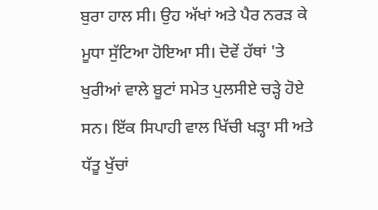ਬੁਰਾ ਹਾਲ ਸੀ। ਉਹ ਅੱਖਾਂ ਅਤੇ ਪੈਰ ਨਰੜ ਕੇ ਮੂਧਾ ਸੁੱਟਿਆ ਹੋਇਆ ਸੀ। ਦੋਵੇਂ ਹੱਥਾਂ 'ਤੇ ਖੁਰੀਆਂ ਵਾਲੇ ਬੂਟਾਂ ਸਮੇਤ ਪੁਲਸੀਏ ਚੜ੍ਹੇ ਹੋਏ ਸਨ। ਇੱਕ ਸਿਪਾਹੀ ਵਾਲ ਖਿੱਚੀ ਖੜ੍ਹਾ ਸੀ ਅਤੇ ਧੱਤੂ ਖੁੱਚਾਂ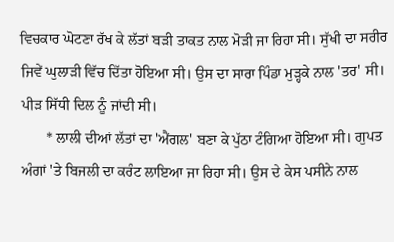ਵਿਚਕਾਰ ਘੋਟਣਾ ਰੱਖ ਕੇ ਲੱਤਾਂ ਬੜੀ ਤਾਕਤ ਨਾਲ ਮੋੜੀ ਜਾ ਰਿਹਾ ਸੀ। ਸੁੱਖੀ ਦਾ ਸਰੀਰ ਜਿਵੇਂ ਘੁਲਾੜੀ ਵਿੱਚ ਦਿੱਤਾ ਹੋਇਆ ਸੀ। ਉਸ ਦਾ ਸਾਰਾ ਪਿੰਡਾ ਮੁੜ੍ਹਕੇ ਨਾਲ 'ਤਰ' ਸੀ। ਪੀੜ ਸਿੱਧੀ ਦਿਲ ਨੂੰ ਜਾਂਦੀ ਸੀ।
       * ਲਾਲੀ ਦੀਆਂ ਲੱਤਾਂ ਦਾ 'ਐਂਗਲ' ਬਣਾ ਕੇ ਪੁੱਠਾ ਟੰਗਿਆ ਹੋਇਆ ਸੀ। ਗੁਪਤ ਅੰਗਾਂ 'ਤੇ ਬਿਜਲੀ ਦਾ ਕਰੰਟ ਲਾਇਆ ਜਾ ਰਿਹਾ ਸੀ। ਉਸ ਦੇ ਕੇਸ ਪਸੀਨੇ ਨਾਲ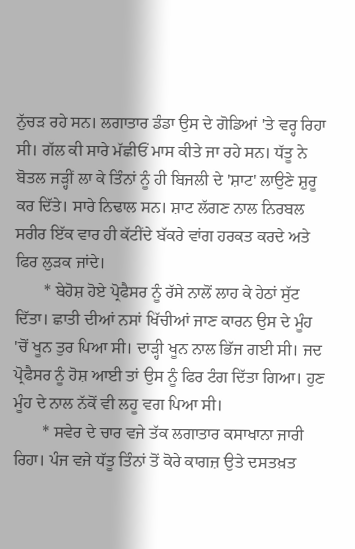ਨੁੱਚੜ ਰਹੇ ਸਨ। ਲਗਾਤਾਰ ਡੰਡਾ ਉਸ ਦੇ ਗੋਡਿਆਂ 'ਤੇ ਵਰ੍ਹ ਰਿਹਾ ਸੀ। ਗੱਲ ਕੀ ਸਾਰੇ ਮੱਛੀਓਂ ਮਾਸ ਕੀਤੇ ਜਾ ਰਹੇ ਸਨ। ਧੱਤੂ ਨੇ ਬੋਤਲ ਜੜ੍ਹੀਂ ਲਾ ਕੇ ਤਿੰਨਾਂ ਨੂੰ ਹੀ ਬਿਜਲੀ ਦੇ 'ਸ਼ਾਟ' ਲਾਉਣੇ ਸ਼ੁਰੂ ਕਰ ਦਿੱਤੇ। ਸਾਰੇ ਨਿਢਾਲ ਸਨ। ਸ਼ਾਟ ਲੱਗਣ ਨਾਲ ਨਿਰਬਲ ਸਰੀਰ ਇੱਕ ਵਾਰ ਹੀ ਕੱਟੀਂਦੇ ਬੱਕਰੇ ਵਾਂਗ ਹਰਕਤ ਕਰਦੇ ਅਤੇ ਫਿਰ ਲੁੜਕ ਜਾਂਦੇ।
       * ਬੇਹੋਸ਼ ਹੋਏ ਪ੍ਰੋਫੈਸਰ ਨੂੰ ਰੱਸੇ ਨਾਲੋਂ ਲਾਹ ਕੇ ਹੇਠਾਂ ਸੁੱਟ ਦਿੱਤਾ। ਛਾਤੀ ਦੀਆਂ ਨਸਾਂ ਖਿੱਚੀਆਂ ਜਾਣ ਕਾਰਨ ਉਸ ਦੇ ਮੂੰਹ 'ਚੋਂ ਖੂਨ ਤੁਰ ਪਿਆ ਸੀ। ਦਾੜ੍ਹੀ ਖੂਨ ਨਾਲ ਭਿੱਜ ਗਈ ਸੀ। ਜਦ ਪ੍ਰੋਫੈਸਰ ਨੂੰ ਹੋਸ਼ ਆਈ ਤਾਂ ਉਸ ਨੂੰ ਫਿਰ ਟੰਗ ਦਿੱਤਾ ਗਿਆ। ਹੁਣ ਮੂੰਹ ਦੇ ਨਾਲ ਨੱਕੋਂ ਵੀ ਲਹੂ ਵਗ ਪਿਆ ਸੀ।
       * ਸਵੇਰ ਦੇ ਚਾਰ ਵਜੇ ਤੱਕ ਲਗਾਤਾਰ ਕਸਾਖਾਨਾ ਜਾਰੀ ਰਿਹਾ। ਪੰਜ ਵਜੇ ਧੱਤੂ ਤਿੰਨਾਂ ਤੋਂ ਕੋਰੇ ਕਾਗਜ਼ ਉਤੇ ਦਸਤਖ਼ਤ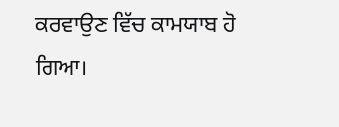ਕਰਵਾਉਣ ਵਿੱਚ ਕਾਮਯਾਬ ਹੋ ਗਿਆ।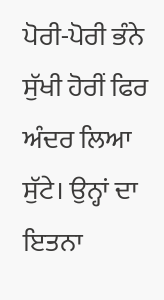ਪੋਰੀ-ਪੋਰੀ ਭੰਨੇ ਸੁੱਖੀ ਹੋਰੀਂ ਫਿਰ ਅੰਦਰ ਲਿਆ ਸੁੱਟੇ। ਉਨ੍ਹਾਂ ਦਾ ਇਤਨਾ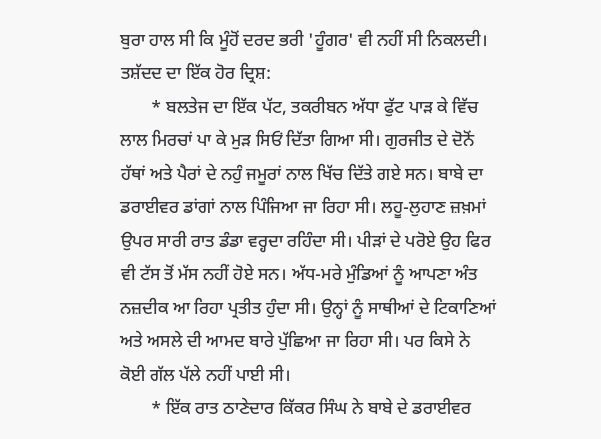ਬੁਰਾ ਹਾਲ ਸੀ ਕਿ ਮੂੰਹੋਂ ਦਰਦ ਭਰੀ 'ਹੂੰਗਰ' ਵੀ ਨਹੀਂ ਸੀ ਨਿਕਲਦੀ।
ਤਸ਼ੱਦਦ ਦਾ ਇੱਕ ਹੋਰ ਦ੍ਰਿਸ਼:
       * ਬਲਤੇਜ ਦਾ ਇੱਕ ਪੱਟ, ਤਕਰੀਬਨ ਅੱਧਾ ਫੁੱਟ ਪਾੜ ਕੇ ਵਿੱਚ ਲਾਲ ਮਿਰਚਾਂ ਪਾ ਕੇ ਮੁੜ ਸਿਓਂ ਦਿੱਤਾ ਗਿਆ ਸੀ। ਗੁਰਜੀਤ ਦੇ ਦੋਨੋਂ ਹੱਥਾਂ ਅਤੇ ਪੈਰਾਂ ਦੇ ਨਹੁੰ ਜਮੂਰਾਂ ਨਾਲ ਖਿੱਚ ਦਿੱਤੇ ਗਏ ਸਨ। ਬਾਬੇ ਦਾ ਡਰਾਈਵਰ ਡਾਂਗਾਂ ਨਾਲ ਪਿੰਜਿਆ ਜਾ ਰਿਹਾ ਸੀ। ਲਹੂ-ਲੁਹਾਣ ਜ਼ਖ਼ਮਾਂ ਉਪਰ ਸਾਰੀ ਰਾਤ ਡੰਡਾ ਵਰ੍ਹਦਾ ਰਹਿੰਦਾ ਸੀ। ਪੀੜਾਂ ਦੇ ਪਰੋਏ ਉਹ ਫਿਰ ਵੀ ਟੱਸ ਤੋਂ ਮੱਸ ਨਹੀਂ ਹੋਏ ਸਨ। ਅੱਧ-ਮਰੇ ਮੁੰਡਿਆਂ ਨੂੰ ਆਪਣਾ ਅੰਤ ਨਜ਼ਦੀਕ ਆ ਰਿਹਾ ਪ੍ਰਤੀਤ ਹੁੰਦਾ ਸੀ। ਉਨ੍ਹਾਂ ਨੂੰ ਸਾਥੀਆਂ ਦੇ ਟਿਕਾਣਿਆਂ ਅਤੇ ਅਸਲੇ ਦੀ ਆਮਦ ਬਾਰੇ ਪੁੱਛਿਆ ਜਾ ਰਿਹਾ ਸੀ। ਪਰ ਕਿਸੇ ਨੇ ਕੋਈ ਗੱਲ ਪੱਲੇ ਨਹੀਂ ਪਾਈ ਸੀ।
       * ਇੱਕ ਰਾਤ ਠਾਣੇਦਾਰ ਕਿੱਕਰ ਸਿੰਘ ਨੇ ਬਾਬੇ ਦੇ ਡਰਾਈਵਰ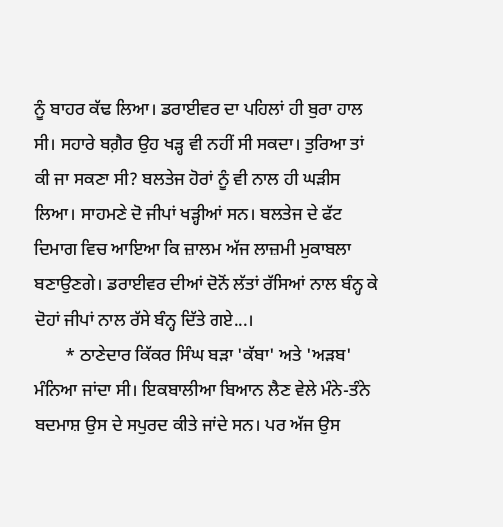ਨੂੰ ਬਾਹਰ ਕੱਢ ਲਿਆ। ਡਰਾਈਵਰ ਦਾ ਪਹਿਲਾਂ ਹੀ ਬੁਰਾ ਹਾਲ ਸੀ। ਸਹਾਰੇ ਬਗ਼ੈਰ ਉਹ ਖੜ੍ਹ ਵੀ ਨਹੀਂ ਸੀ ਸਕਦਾ। ਤੁਰਿਆ ਤਾਂ ਕੀ ਜਾ ਸਕਣਾ ਸੀ? ਬਲਤੇਜ ਹੋਰਾਂ ਨੂੰ ਵੀ ਨਾਲ ਹੀ ਘੜੀਸ ਲਿਆ। ਸਾਹਮਣੇ ਦੋ ਜੀਪਾਂ ਖੜ੍ਹੀਆਂ ਸਨ। ਬਲਤੇਜ ਦੇ ਫੱਟ ਦਿਮਾਗ ਵਿਚ ਆਇਆ ਕਿ ਜ਼ਾਲਮ ਅੱਜ ਲਾਜ਼ਮੀ ਮੁਕਾਬਲਾ ਬਣਾਉਣਗੇ। ਡਰਾਈਵਰ ਦੀਆਂ ਦੋਨੋਂ ਲੱਤਾਂ ਰੱਸਿਆਂ ਨਾਲ ਬੰਨ੍ਹ ਕੇ ਦੋਹਾਂ ਜੀਪਾਂ ਨਾਲ ਰੱਸੇ ਬੰਨ੍ਹ ਦਿੱਤੇ ਗਏ...।
       * ਠਾਣੇਦਾਰ ਕਿੱਕਰ ਸਿੰਘ ਬੜਾ 'ਕੱਬਾ' ਅਤੇ 'ਅੜਬ' ਮੰਨਿਆ ਜਾਂਦਾ ਸੀ। ਇਕਬਾਲੀਆ ਬਿਆਨ ਲੈਣ ਵੇਲੇ ਮੰਨੇ-ਤੰਨੇ ਬਦਮਾਸ਼ ਉਸ ਦੇ ਸਪੁਰਦ ਕੀਤੇ ਜਾਂਦੇ ਸਨ। ਪਰ ਅੱਜ ਉਸ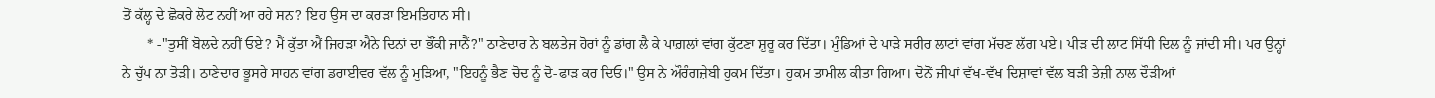ਤੋਂ ਕੱਲ੍ਹ ਦੇ ਛੋਕਰੇ ਲੋਟ ਨਹੀਂ ਆ ਰਹੇ ਸਨ? ਇਹ ਉਸ ਦਾ ਕਰੜਾ ਇਮਤਿਹਾਨ ਸੀ।
       * -"ਤੁਸੀਂ ਬੋਲਦੇ ਨਹੀਂ ਓਏ? ਮੈਂ ਕੁੱਤਾ ਐਂ ਜਿਹੜਾ ਐਨੇ ਦਿਨਾਂ ਦਾ ਭੌਂਕੀ ਜਾਨੈਂ?" ਠਾਣੇਦਾਰ ਨੇ ਬਲਤੇਜ ਹੋਰਾਂ ਨੂੰ ਡਾਂਗ ਲੈ ਕੇ ਪਾਗ਼ਲਾਂ ਵਾਂਗ ਕੁੱਟਣਾ ਸ਼ੁਰੂ ਕਰ ਦਿੱਤਾ। ਮੁੰਡਿਆਂ ਦੇ ਪਾੜੇ ਸਰੀਰ ਲਾਟਾਂ ਵਾਂਗ ਮੱਚਣ ਲੱਗ ਪਏ। ਪੀੜ ਦੀ ਲਾਟ ਸਿੱਧੀ ਦਿਲ ਨੂੰ ਜਾਂਦੀ ਸੀ। ਪਰ ਉਨ੍ਹਾਂ ਨੇ ਚੁੱਪ ਨਾ ਤੋੜੀ। ਠਾਣੇਦਾਰ ਭੂਸਰੇ ਸਾਹਨ ਵਾਂਗ ਡਰਾਈਵਰ ਵੱਲ ਨੂੰ ਮੁੜਿਆ, "ਇਹਨੂੰ ਭੈਣ ਚੋਦ ਨੂੰ ਦੋ-ਫਾੜ ਕਰ ਦਿਓ।" ਉਸ ਨੇ ਔਰੰਗਜ਼ੇਬੀ ਹੁਕਮ ਦਿੱਤਾ। ਹੁਕਮ ਤਾਮੀਲ ਕੀਤਾ ਗਿਆ। ਦੋਨੋਂ ਜੀਪਾਂ ਵੱਖ-ਵੱਖ ਦਿਸ਼ਾਵਾਂ ਵੱਲ ਬੜੀ ਤੇਜ਼ੀ ਨਾਲ ਦੌੜੀਆਂ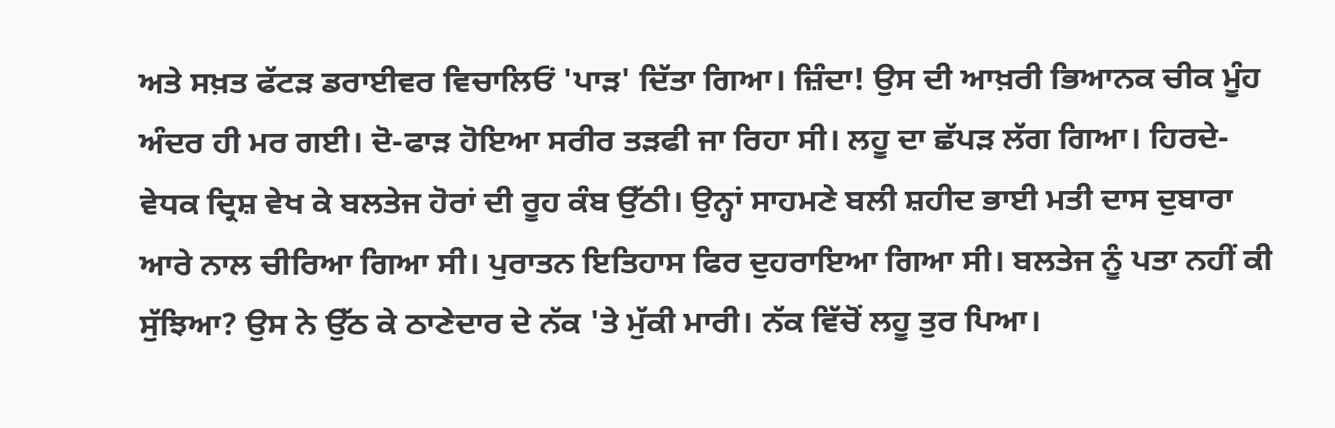ਅਤੇ ਸਖ਼ਤ ਫੱਟੜ ਡਰਾਈਵਰ ਵਿਚਾਲਿਓਂ 'ਪਾੜ' ਦਿੱਤਾ ਗਿਆ। ਜ਼ਿੰਦਾ! ਉਸ ਦੀ ਆਖ਼ਰੀ ਭਿਆਨਕ ਚੀਕ ਮੂੰਹ ਅੰਦਰ ਹੀ ਮਰ ਗਈ। ਦੋ-ਫਾੜ ਹੋਇਆ ਸਰੀਰ ਤੜਫੀ ਜਾ ਰਿਹਾ ਸੀ। ਲਹੂ ਦਾ ਛੱਪੜ ਲੱਗ ਗਿਆ। ਹਿਰਦੇ-ਵੇਧਕ ਦ੍ਰਿਸ਼ ਵੇਖ ਕੇ ਬਲਤੇਜ ਹੋਰਾਂ ਦੀ ਰੂਹ ਕੰਬ ਉੱਠੀ। ਉਨ੍ਹਾਂ ਸਾਹਮਣੇ ਬਲੀ ਸ਼ਹੀਦ ਭਾਈ ਮਤੀ ਦਾਸ ਦੁਬਾਰਾ ਆਰੇ ਨਾਲ ਚੀਰਿਆ ਗਿਆ ਸੀ। ਪੁਰਾਤਨ ਇਤਿਹਾਸ ਫਿਰ ਦੁਹਰਾਇਆ ਗਿਆ ਸੀ। ਬਲਤੇਜ ਨੂੰ ਪਤਾ ਨਹੀਂ ਕੀ ਸੁੱਝਿਆ? ਉਸ ਨੇ ਉੱਠ ਕੇ ਠਾਣੇਦਾਰ ਦੇ ਨੱਕ 'ਤੇ ਮੁੱਕੀ ਮਾਰੀ। ਨੱਕ ਵਿੱਚੋਂ ਲਹੂ ਤੁਰ ਪਿਆ।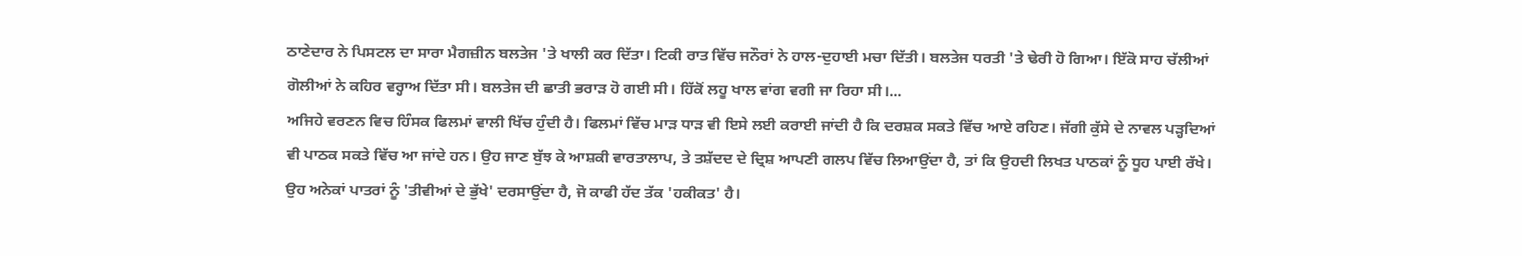ਠਾਣੇਦਾਰ ਨੇ ਪਿਸਟਲ ਦਾ ਸਾਰਾ ਮੈਗਜ਼ੀਨ ਬਲਤੇਜ 'ਤੇ ਖਾਲੀ ਕਰ ਦਿੱਤਾ। ਟਿਕੀ ਰਾਤ ਵਿੱਚ ਜਨੌਰਾਂ ਨੇ ਹਾਲ-ਦੁਹਾਈ ਮਚਾ ਦਿੱਤੀ। ਬਲਤੇਜ ਧਰਤੀ 'ਤੇ ਢੇਰੀ ਹੋ ਗਿਆ। ਇੱਕੋ ਸਾਹ ਚੱਲੀਆਂ ਗੋਲੀਆਂ ਨੇ ਕਹਿਰ ਵਰ੍ਹਾਅ ਦਿੱਤਾ ਸੀ। ਬਲਤੇਜ ਦੀ ਛਾਤੀ ਭਰਾੜ ਹੋ ਗਈ ਸੀ। ਹਿੱਕੋਂ ਲਹੂ ਖਾਲ ਵਾਂਗ ਵਗੀ ਜਾ ਰਿਹਾ ਸੀ।...
ਅਜਿਹੇ ਵਰਣਨ ਵਿਚ ਹਿੰਸਕ ਫਿਲਮਾਂ ਵਾਲੀ ਖਿੱਚ ਹੁੰਦੀ ਹੈ। ਫਿਲਮਾਂ ਵਿੱਚ ਮਾੜ ਧਾੜ ਵੀ ਇਸੇ ਲਈ ਕਰਾਈ ਜਾਂਦੀ ਹੈ ਕਿ ਦਰਸ਼ਕ ਸਕਤੇ ਵਿੱਚ ਆਏ ਰਹਿਣ। ਜੱਗੀ ਕੁੱਸੇ ਦੇ ਨਾਵਲ ਪੜ੍ਹਦਿਆਂ ਵੀ ਪਾਠਕ ਸਕਤੇ ਵਿੱਚ ਆ ਜਾਂਦੇ ਹਨ। ਉਹ ਜਾਣ ਬੁੱਝ ਕੇ ਆਸ਼ਕੀ ਵਾਰਤਾਲਾਪ, ਤੇ ਤਸ਼ੱਦਦ ਦੇ ਦ੍ਰਿਸ਼ ਆਪਣੀ ਗਲਪ ਵਿੱਚ ਲਿਆਉਂਦਾ ਹੈ, ਤਾਂ ਕਿ ਉਹਦੀ ਲਿਖਤ ਪਾਠਕਾਂ ਨੂੰ ਧੂਹ ਪਾਈ ਰੱਖੇ। ਉਹ ਅਨੇਕਾਂ ਪਾਤਰਾਂ ਨੂੰ 'ਤੀਵੀਆਂ ਦੇ ਭੁੱਖੇ' ਦਰਸਾਉਂਦਾ ਹੈ, ਜੋ ਕਾਫੀ ਹੱਦ ਤੱਕ 'ਹਕੀਕਤ' ਹੈ।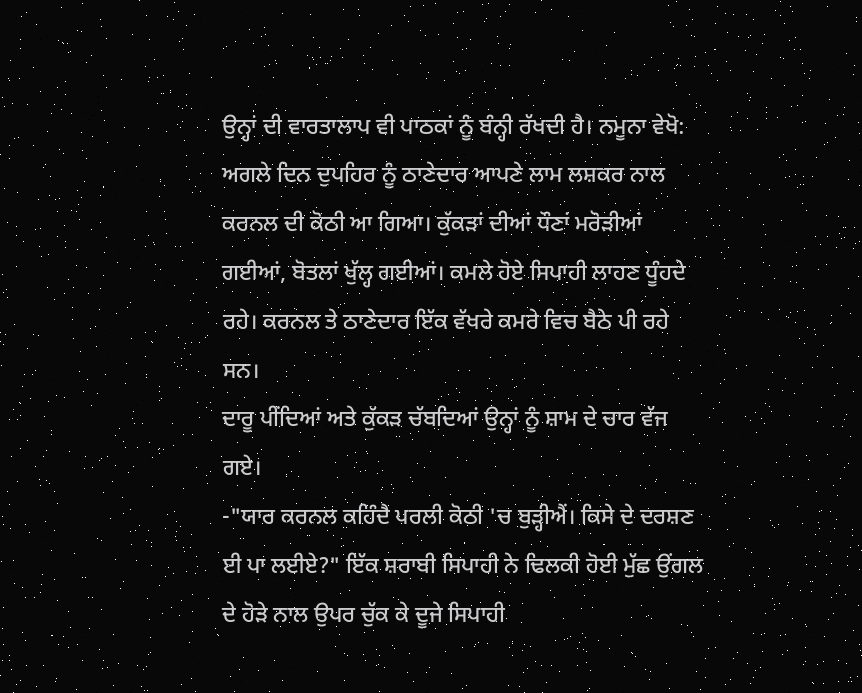ਉਨ੍ਹਾਂ ਦੀ ਵਾਰਤਾਲਾਪ ਵੀ ਪਾਠਕਾਂ ਨੂੰ ਬੰਨ੍ਹੀ ਰੱਖਦੀ ਹੈ। ਨਮੂਨਾ ਵੇਖੋ:
ਅਗਲੇ ਦਿਨ ਦੁਪਹਿਰ ਨੂੰ ਠਾਣੇਦਾਰ ਆਪਣੇ ਲਾਮ ਲਸ਼ਕਰ ਨਾਲ ਕਰਨਲ ਦੀ ਕੋਠੀ ਆ ਗਿਆ। ਕੁੱਕੜਾਂ ਦੀਆਂ ਧੌਣਾਂ ਮਰੋੜੀਆਂ ਗਈਆਂ, ਬੋਤਲਾਂ ਖੁੱਲ੍ਹ ਗਈਆਂ। ਕਮਲੇ ਹੋਏ ਸਿਪਾਹੀ ਲਾਹਣ ਧੂੰਹਦੇ ਰਹੇ। ਕਰਨਲ ਤੇ ਠਾਣੇਦਾਰ ਇੱਕ ਵੱਖਰੇ ਕਮਰੇ ਵਿਚ ਬੈਠੇ ਪੀ ਰਹੇ ਸਨ।
ਦਾਰੂ ਪੀਂਦਿਆਂ ਅਤੇ ਕੁੱਕੜ ਚੱਬਦਿਆਂ ਉਨ੍ਹਾਂ ਨੂੰ ਸ਼ਾਮ ਦੇ ਚਾਰ ਵੱਜ ਗਏ।
-"ਯਾਰ ਕਰਨਲ ਕਹਿੰਦੈ ਪਰਲੀ ਕੋਠੀ 'ਚ ਬੁੜ੍ਹੀਐਂ। ਕਿਸੇ ਦੇ ਦਰਸ਼ਣ ਈ ਪਾ ਲਈਏ?" ਇੱਕ ਸ਼ਰਾਬੀ ਸਿਪਾਹੀ ਨੇ ਢਿਲਕੀ ਹੋਈ ਮੁੱਛ ਉਂਗਲ ਦੇ ਹੋੜੇ ਨਾਲ ਉਪਰ ਚੁੱਕ ਕੇ ਦੂਜੇ ਸਿਪਾਹੀ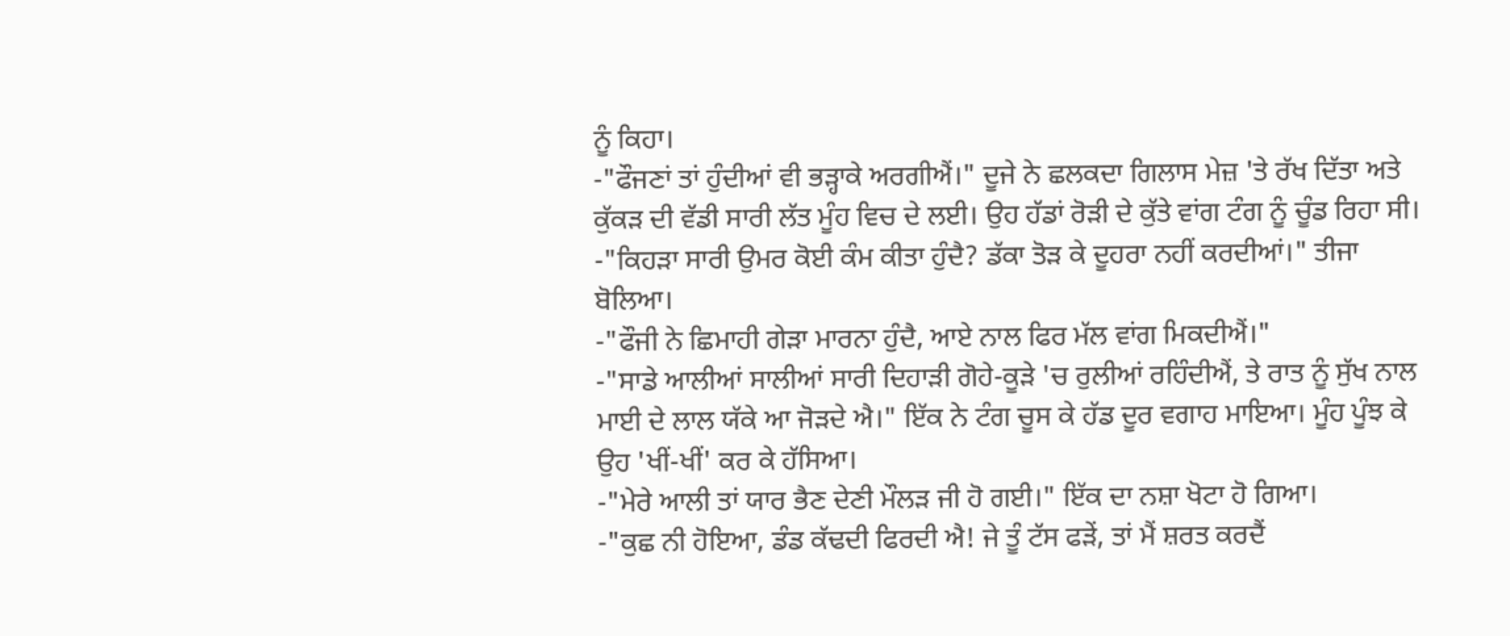ਨੂੰ ਕਿਹਾ।
-"ਫੌਜਣਾਂ ਤਾਂ ਹੁੰਦੀਆਂ ਵੀ ਭੜ੍ਹਾਕੇ ਅਰਗੀਐਂ।" ਦੂਜੇ ਨੇ ਛਲਕਦਾ ਗਿਲਾਸ ਮੇਜ਼ 'ਤੇ ਰੱਖ ਦਿੱਤਾ ਅਤੇ ਕੁੱਕੜ ਦੀ ਵੱਡੀ ਸਾਰੀ ਲੱਤ ਮੂੰਹ ਵਿਚ ਦੇ ਲਈ। ਉਹ ਹੱਡਾਂ ਰੋੜੀ ਦੇ ਕੁੱਤੇ ਵਾਂਗ ਟੰਗ ਨੂੰ ਚੂੰਡ ਰਿਹਾ ਸੀ।
-"ਕਿਹੜਾ ਸਾਰੀ ਉਮਰ ਕੋਈ ਕੰਮ ਕੀਤਾ ਹੁੰਦੈ? ਡੱਕਾ ਤੋੜ ਕੇ ਦੂਹਰਾ ਨਹੀਂ ਕਰਦੀਆਂ।" ਤੀਜਾ ਬੋਲਿਆ।
-"ਫੌਜੀ ਨੇ ਛਿਮਾਹੀ ਗੇੜਾ ਮਾਰਨਾ ਹੁੰਦੈ, ਆਏ ਨਾਲ ਫਿਰ ਮੱਲ ਵਾਂਗ ਮਿਕਦੀਐਂ।"
-"ਸਾਡੇ ਆਲੀਆਂ ਸਾਲੀਆਂ ਸਾਰੀ ਦਿਹਾੜੀ ਗੋਹੇ-ਕੂੜੇ 'ਚ ਰੁਲੀਆਂ ਰਹਿੰਦੀਐਂ, ਤੇ ਰਾਤ ਨੂੰ ਸੁੱਖ ਨਾਲ ਮਾਈ ਦੇ ਲਾਲ ਯੱਕੇ ਆ ਜੋੜਦੇ ਐ।" ਇੱਕ ਨੇ ਟੰਗ ਚੂਸ ਕੇ ਹੱਡ ਦੂਰ ਵਗਾਹ ਮਾਇਆ। ਮੂੰਹ ਪੂੰਝ ਕੇ ਉਹ 'ਖੀਂ-ਖੀਂ' ਕਰ ਕੇ ਹੱਸਿਆ।
-"ਮੇਰੇ ਆਲੀ ਤਾਂ ਯਾਰ ਭੈਣ ਦੇਣੀ ਮੌਲੜ ਜੀ ਹੋ ਗਈ।" ਇੱਕ ਦਾ ਨਸ਼ਾ ਖੋਟਾ ਹੋ ਗਿਆ।
-"ਕੁਛ ਨੀ ਹੋਇਆ, ਡੰਡ ਕੱਢਦੀ ਫਿਰਦੀ ਐ! ਜੇ ਤੂੰ ਟੱਸ ਫੜੇਂ, ਤਾਂ ਮੈਂ ਸ਼ਰਤ ਕਰਦੈਂ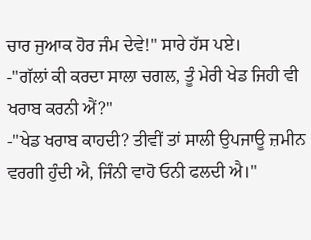ਚਾਰ ਜੁਆਕ ਹੋਰ ਜੰਮ ਦੇਵੇ!" ਸਾਰੇ ਹੱਸ ਪਏ।
-"ਗੱਲਾਂ ਕੀ ਕਰਦਾ ਸਾਲਾ ਚਗਲ, ਤੂੰ ਮੇਰੀ ਖੇਡ ਜਿਹੀ ਵੀ ਖਰਾਬ ਕਰਨੀ ਐਂ?"
-"ਖੇਡ ਖਰਾਬ ਕਾਹਦੀ? ਤੀਵੀਂ ਤਾਂ ਸਾਲੀ ਉਪਜਾਊ ਜ਼ਮੀਨ ਵਰਗੀ ਹੁੰਦੀ ਐ, ਜਿੰਨੀ ਵਾਹੋ ਓਨੀ ਫਲਦੀ ਐ।"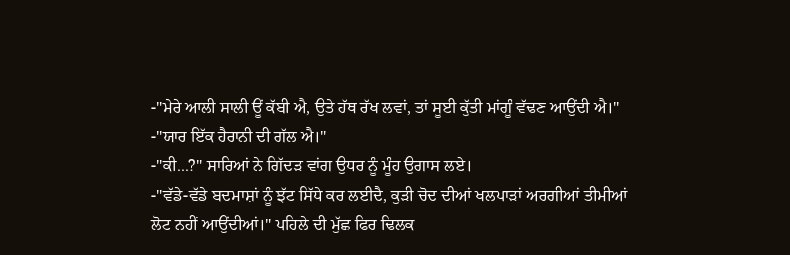-"ਮੇਰੇ ਆਲੀ ਸਾਲੀ ਊਂ ਕੱਬੀ ਐ, ਉਤੇ ਹੱਥ ਰੱਖ ਲਵਾਂ, ਤਾਂ ਸੂਈ ਕੁੱਤੀ ਮਾਂਗੂੰ ਵੱਢਣ ਆਉਂਦੀ ਐ।"
-"ਯਾਰ ਇੱਕ ਹੈਰਾਨੀ ਦੀ ਗੱਲ ਐ।"
-"ਕੀ...?" ਸਾਰਿਆਂ ਨੇ ਗਿੱਦੜ ਵਾਂਗ ਉਧਰ ਨੂੰ ਮੂੰਹ ਉਗਾਸ ਲਏ।
-"ਵੱਡੇ-ਵੱਡੇ ਬਦਮਾਸ਼ਾਂ ਨੂੰ ਝੱਟ ਸਿੱਧੇ ਕਰ ਲਈਦੈ, ਕੁੜੀ ਚੋਦ ਦੀਆਂ ਖਲਪਾੜਾਂ ਅਰਗੀਆਂ ਤੀਮੀਆਂ ਲੋਟ ਨਹੀਂ ਆਉਂਦੀਆਂ।" ਪਹਿਲੇ ਦੀ ਮੁੱਛ ਫਿਰ ਢਿਲਕ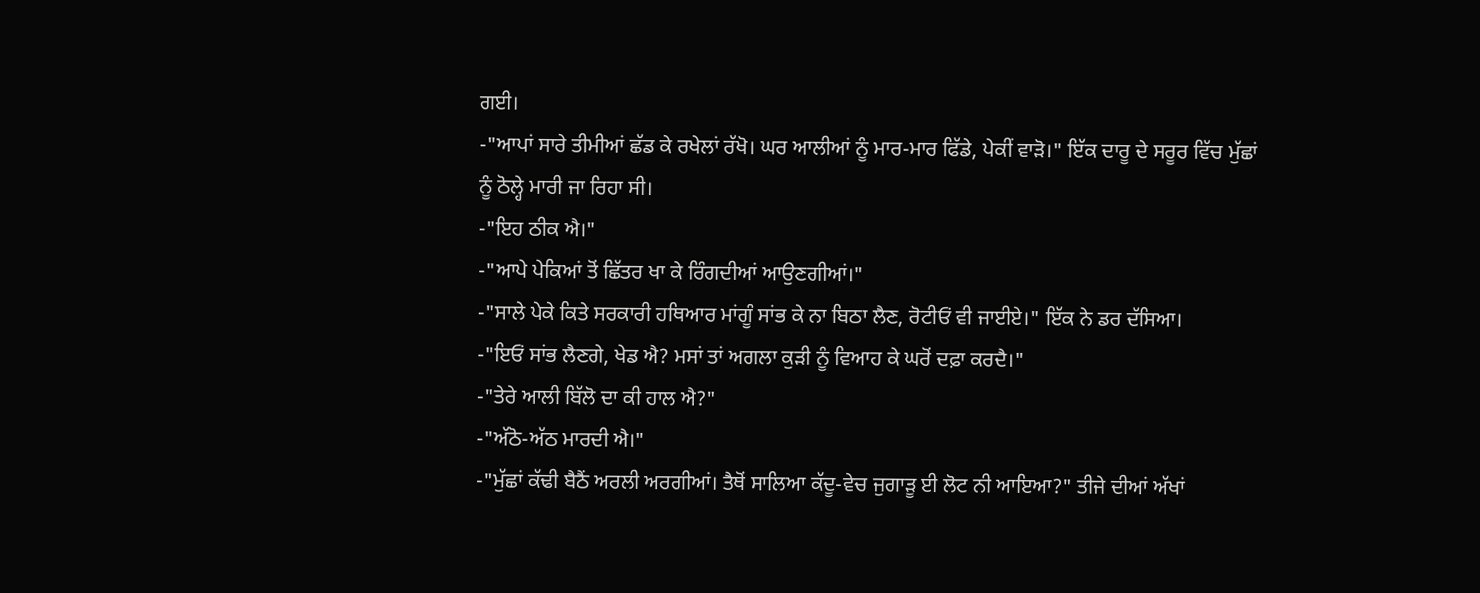ਗਈ।
-"ਆਪਾਂ ਸਾਰੇ ਤੀਮੀਆਂ ਛੱਡ ਕੇ ਰਖੇਲਾਂ ਰੱਖੋ। ਘਰ ਆਲੀਆਂ ਨੂੰ ਮਾਰ-ਮਾਰ ਫਿੱਡੇ, ਪੇਕੀਂ ਵਾੜੋ।" ਇੱਕ ਦਾਰੂ ਦੇ ਸਰੂਰ ਵਿੱਚ ਮੁੱਛਾਂ ਨੂੰ ਠੋਲ੍ਹੇ ਮਾਰੀ ਜਾ ਰਿਹਾ ਸੀ।
-"ਇਹ ਠੀਕ ਐ।"
-"ਆਪੇ ਪੇਕਿਆਂ ਤੋਂ ਛਿੱਤਰ ਖਾ ਕੇ ਰਿੰਗਦੀਆਂ ਆਉਣਗੀਆਂ।"
-"ਸਾਲੇ ਪੇਕੇ ਕਿਤੇ ਸਰਕਾਰੀ ਹਥਿਆਰ ਮਾਂਗੂੰ ਸਾਂਭ ਕੇ ਨਾ ਬਿਠਾ ਲੈਣ, ਰੋਟੀਓਂ ਵੀ ਜਾਈਏ।" ਇੱਕ ਨੇ ਡਰ ਦੱਸਿਆ।
-"ਇਓਂ ਸਾਂਭ ਲੈਣਗੇ, ਖੇਡ ਐ? ਮਸਾਂ ਤਾਂ ਅਗਲਾ ਕੁੜੀ ਨੂੰ ਵਿਆਹ ਕੇ ਘਰੋਂ ਦਫ਼ਾ ਕਰਦੈ।"
-"ਤੇਰੇ ਆਲੀ ਬਿੱਲੋ ਦਾ ਕੀ ਹਾਲ ਐ?"
-"ਅੱਠੋ-ਅੱਠ ਮਾਰਦੀ ਐ।"
-"ਮੁੱਛਾਂ ਕੱਢੀ ਬੈਠੈਂ ਅਰਲੀ ਅਰਗੀਆਂ। ਤੈਥੋਂ ਸਾਲਿਆ ਕੱਦੂ-ਵੇਚ ਜੁਗਾੜੂ ਈ ਲੋਟ ਨੀ ਆਇਆ?" ਤੀਜੇ ਦੀਆਂ ਅੱਖਾਂ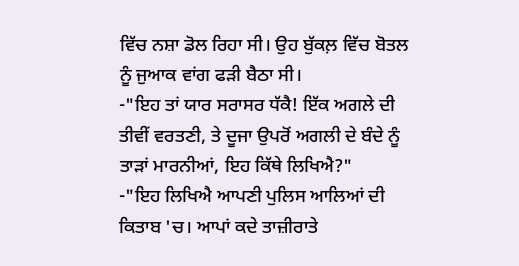ਵਿੱਚ ਨਸ਼ਾ ਡੋਲ ਰਿਹਾ ਸੀ। ਉਹ ਬੁੱਕਲ਼ ਵਿੱਚ ਬੋਤਲ ਨੂੰ ਜੁਆਕ ਵਾਂਗ ਫੜੀ ਬੈਠਾ ਸੀ।
-"ਇਹ ਤਾਂ ਯਾਰ ਸਰਾਸਰ ਧੱਕੈ! ਇੱਕ ਅਗਲੇ ਦੀ ਤੀਵੀਂ ਵਰਤਣੀ, ਤੇ ਦੂਜਾ ਉਪਰੋਂ ਅਗਲੀ ਦੇ ਬੰਦੇ ਨੂੰ ਤਾੜਾਂ ਮਾਰਨੀਆਂ, ਇਹ ਕਿੱਥੇ ਲਿਖਿਐ?"
-"ਇਹ ਲਿਖਿਐ ਆਪਣੀ ਪੁਲਿਸ ਆਲਿਆਂ ਦੀ ਕਿਤਾਬ 'ਚ। ਆਪਾਂ ਕਦੇ ਤਾਜ਼ੀਰਾਤੇ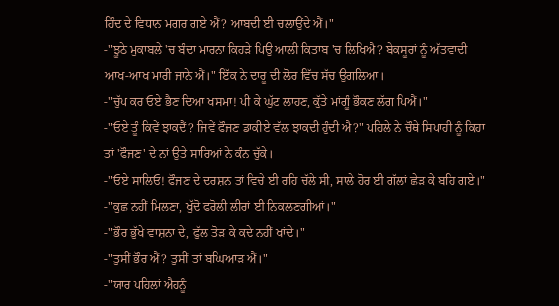ਹਿੰਦ ਦੇ ਵਿਧਾਨ ਮਗਰ ਗਏ ਐਂ? ਆਬਦੀ ਈ ਚਲਾਉਂਦੇ ਐਂ।"
-"ਝੂਠੇ ਮੁਕਾਬਲੇ 'ਚ ਬੰਦਾ ਮਾਰਨਾ ਕਿਹੜੇ ਪਿਉ ਆਲੀ ਕਿਤਾਬ 'ਚ ਲਿਖਿਐ? ਬੇਕਸੂਰਾਂ ਨੂੰ ਅੱਤਵਾਦੀ ਆਖ-ਆਖ ਮਾਰੀ ਜਾਨੇ ਐਂ।" ਇੱਕ ਨੇ ਦਾਰੂ ਦੀ ਲੋਰ ਵਿੱਚ ਸੱਚ ਉਗਲਿਆ।
-"ਚੁੱਪ ਕਰ ਓਏ ਭੈਣ ਦਿਆ ਖਸਮਾ! ਪੀ ਕੇ ਘੁੱਟ ਲਾਹਣ, ਕੁੱਤੇ ਮਾਂਗੂੰ ਭੌਕਣ ਲੱਗ ਪਿਐਂ।"
-"ਓਏ ਤੂੰ ਕਿਵੇਂ ਝਾਕਦੈਂ? ਜਿਵੇਂ ਫੌਜਣ ਡਾਕੀਏ ਵੱਲ ਝਾਕਦੀ ਹੁੰਦੀ ਐ?" ਪਹਿਲੇ ਨੇ ਚੌਥੇ ਸਿਪਾਹੀ ਨੂੰ ਕਿਹਾ ਤਾਂ 'ਫੌਜਣ' ਦੇ ਨਾਂ ਉਤੇ ਸਾਰਿਆਂ ਨੇ ਕੰਨ ਚੁੱਕੇ।
-"ਓਏ ਸਾਲਿਓ! ਫੌਜਣ ਦੇ ਦਰਸ਼ਨ ਤਾਂ ਵਿਚੇ ਈ ਰਹਿ ਚੱਲੇ ਸੀ, ਸਾਲੇ ਹੋਰ ਈ ਗੱਲਾਂ ਛੇੜ ਕੇ ਬਹਿ ਗਏ।"
-"ਕੁਛ ਨਹੀਂ ਮਿਲਣਾ, ਖੁੱਦੋ ਫਰੋਲੀ ਲੀਰਾਂ ਈ ਨਿਕਲਣਗੀਆਂ।"
-"ਭੌਰ ਭੁੱਖੇ ਵਾਸ਼ਨਾ ਦੇ, ਫੁੱਲ ਤੋੜ ਕੇ ਕਦੇ ਨਹੀਂ ਖਾਂਦੇ।"
-"ਤੁਸੀਂ ਭੌਰ ਐਂ? ਤੁਸੀਂ ਤਾਂ ਬਘਿਆੜ ਐਂ।"
-"ਯਾਰ ਪਹਿਲਾਂ ਐਹਨੂੰ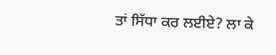ਤਾਂ ਸਿੱਧਾ ਕਰ ਲਈਏ? ਲਾ ਕੇ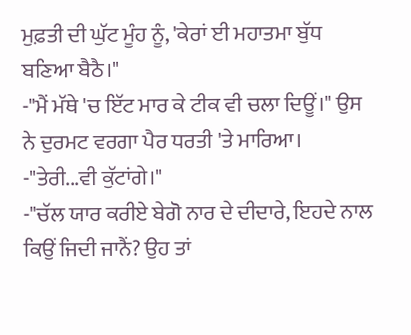ਮੁਫ਼ਤੀ ਦੀ ਘੁੱਟ ਮੂੰਹ ਨੂੰ, 'ਕੇਰਾਂ ਈ ਮਹਾਤਮਾ ਬੁੱਧ ਬਣਿਆ ਬੈਠੈ।"
-"ਮੈਂ ਮੱਥੇ 'ਚ ਇੱਟ ਮਾਰ ਕੇ ਟੀਕ ਵੀ ਚਲਾ ਦਿਊਂ।" ਉਸ ਨੇ ਦੁਰਮਟ ਵਰਗਾ ਪੈਰ ਧਰਤੀ 'ਤੇ ਮਾਰਿਆ।
-"ਤੇਰੀ...ਵੀ ਕੁੱਟਾਂਗੇ।"
-"ਚੱਲ ਯਾਰ ਕਰੀਏ ਬੇਗੋ ਨਾਰ ਦੇ ਦੀਦਾਰੇ, ਇਹਦੇ ਨਾਲ ਕਿਉਂ ਜਿਦੀ ਜਾਨੈਂ? ਉਹ ਤਾਂ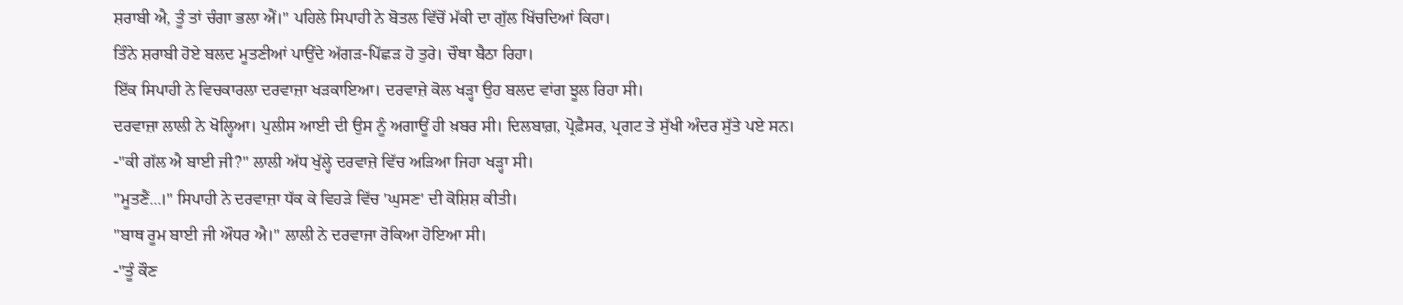ਸ਼ਰਾਬੀ ਐ, ਤੂੰ ਤਾਂ ਚੰਗਾ ਭਲਾ ਐਂ।" ਪਹਿਲੇ ਸਿਪਾਹੀ ਨੇ ਬੋਤਲ ਵਿੱਚੋਂ ਮੱਕੀ ਦਾ ਗੁੱਲ ਖਿੱਚਦਿਆਂ ਕਿਹਾ।
ਤਿੰਨੇ ਸ਼ਰਾਬੀ ਹੋਏ ਬਲਦ ਮੂਤਣੀਆਂ ਪਾਉਂਦੇ ਅੱਗੜ-ਪਿੱਛੜ ਹੋ ਤੁਰੇ। ਚੌਥਾ ਬੈਠਾ ਰਿਹਾ।
ਇੱਕ ਸਿਪਾਹੀ ਨੇ ਵਿਚਕਾਰਲਾ ਦਰਵਾਜ਼ਾ ਖੜਕਾਇਆ। ਦਰਵਾਜ਼ੇ ਕੋਲ ਖੜ੍ਹਾ ਉਹ ਬਲਦ ਵਾਂਗ ਝੂਲ ਰਿਹਾ ਸੀ।
ਦਰਵਾਜ਼ਾ ਲਾਲੀ ਨੇ ਖੋਲ੍ਹਿਆ। ਪੁਲੀਸ ਆਈ ਦੀ ਉਸ ਨੂੰ ਅਗਾਊਂ ਹੀ ਖ਼ਬਰ ਸੀ। ਦਿਲਬਾਗ਼, ਪ੍ਰੋਫ਼ੈਸਰ, ਪ੍ਰਗਟ ਤੇ ਸੁੱਖੀ ਅੰਦਰ ਸੁੱਤੇ ਪਏ ਸਨ।
-"ਕੀ ਗੱਲ ਐ ਬਾਈ ਜੀ?" ਲਾਲੀ ਅੱਧ ਖੁੱਲ੍ਹੇ ਦਰਵਾਜ਼ੇ ਵਿੱਚ ਅੜਿਆ ਜਿਹਾ ਖੜ੍ਹਾ ਸੀ।
"ਮੂਤਣੈਂ...।" ਸਿਪਾਹੀ ਨੇ ਦਰਵਾਜ਼ਾ ਧੱਕ ਕੇ ਵਿਹੜੇ ਵਿੱਚ 'ਘੁਸਣ' ਦੀ ਕੋਸ਼ਿਸ਼ ਕੀਤੀ।
"ਬਾਥ ਰੂਮ ਬਾਈ ਜੀ ਔਧਰ ਐ।" ਲਾਲੀ ਨੇ ਦਰਵਾਜਾ ਰੋਕਿਆ ਹੋਇਆ ਸੀ।
-"ਤੂੰ ਕੌਣ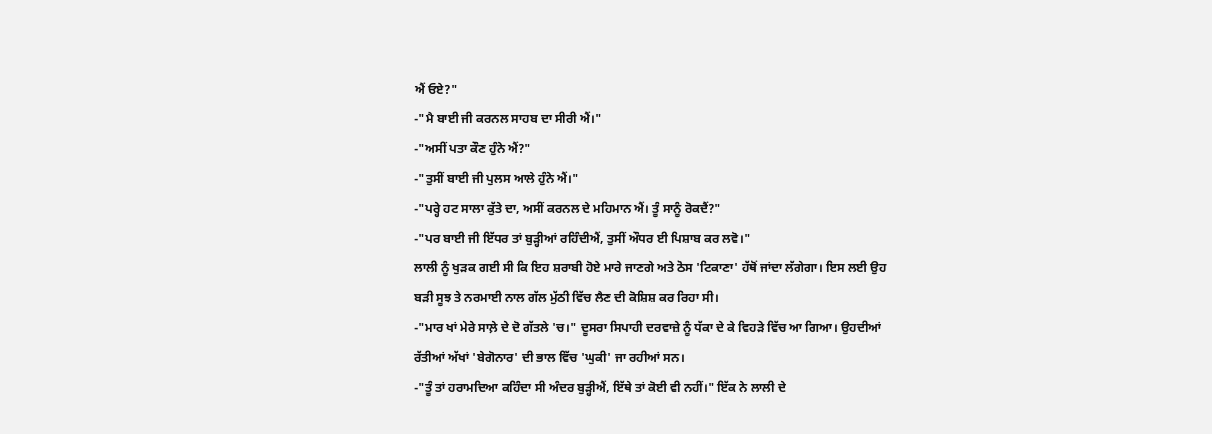ਐਂ ਓਏ?"
-"ਮੈ ਬਾਈ ਜੀ ਕਰਨਲ ਸਾਹਬ ਦਾ ਸੀਰੀ ਐਂ।"
-"ਅਸੀਂ ਪਤਾ ਕੌਣ ਹੁੰਨੇ ਐਂ?"
-"ਤੁਸੀਂ ਬਾਈ ਜੀ ਪੁਲਸ ਆਲੇ ਹੁੰਨੇ ਐਂ।"
-"ਪਰ੍ਹੇ ਹਟ ਸਾਲਾ ਕੁੱਤੇ ਦਾ, ਅਸੀਂ ਕਰਨਲ ਦੇ ਮਹਿਮਾਨ ਐਂ। ਤੂੰ ਸਾਨੂੰ ਰੋਕਦੈਂ?"
-"ਪਰ ਬਾਈ ਜੀ ਇੱਧਰ ਤਾਂ ਬੁੜ੍ਹੀਆਂ ਰਹਿੰਦੀਐਂ, ਤੁਸੀਂ ਔਧਰ ਈ ਪਿਸ਼ਾਬ ਕਰ ਲਵੋ।"
ਲਾਲੀ ਨੂੰ ਖੁੜਕ ਗਈ ਸੀ ਕਿ ਇਹ ਸ਼ਰਾਬੀ ਹੋਏ ਮਾਰੇ ਜਾਣਗੇ ਅਤੇ ਠੋਸ 'ਟਿਕਾਣਾ' ਹੱਥੋਂ ਜਾਂਦਾ ਲੱਗੇਗਾ। ਇਸ ਲਈ ਉਹ ਬੜੀ ਸੂਝ ਤੇ ਨਰਮਾਈ ਨਾਲ ਗੱਲ ਮੁੱਠੀ ਵਿੱਚ ਲੈਣ ਦੀ ਕੋਸ਼ਿਸ਼ ਕਰ ਰਿਹਾ ਸੀ।
-"ਮਾਰ ਖਾਂ ਮੇਰੇ ਸਾਲ਼ੇ ਦੇ ਦੋ ਗੱਤਲੇ 'ਚ।" ਦੂਸਰਾ ਸਿਪਾਹੀ ਦਰਵਾਜ਼ੇ ਨੂੰ ਧੱਕਾ ਦੇ ਕੇ ਵਿਹੜੇ ਵਿੱਚ ਆ ਗਿਆ। ਉਹਦੀਆਂ ਰੱਤੀਆਂ ਅੱਖਾਂ 'ਬੇਗੋਨਾਰ' ਦੀ ਭਾਲ ਵਿੱਚ 'ਘੁਕੀ' ਜਾ ਰਹੀਆਂ ਸਨ।
-"ਤੂੰ ਤਾਂ ਹਰਾਮਦਿਆ ਕਹਿੰਦਾ ਸੀ ਅੰਦਰ ਬੁੜ੍ਹੀਐਂ, ਇੱਥੇ ਤਾਂ ਕੋਈ ਵੀ ਨਹੀਂ।" ਇੱਕ ਨੇ ਲਾਲੀ ਦੇ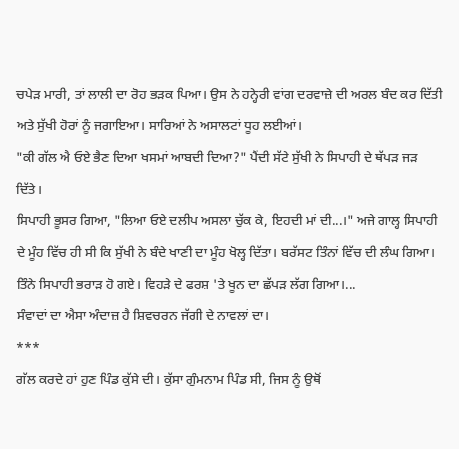ਚਪੇੜ ਮਾਰੀ, ਤਾਂ ਲਾਲੀ ਦਾ ਰੋਹ ਭੜਕ ਪਿਆ। ਉਸ ਨੇ ਹਨ੍ਹੇਰੀ ਵਾਂਗ ਦਰਵਾਜ਼ੇ ਦੀ ਅਰਲ ਬੰਦ ਕਰ ਦਿੱਤੀ ਅਤੇ ਸੁੱਖੀ ਹੋਰਾਂ ਨੂੰ ਜਗਾਇਆ। ਸਾਰਿਆਂ ਨੇ ਅਸਾਲਟਾਂ ਧੂਹ ਲਈਆਂ।
"ਕੀ ਗੱਲ ਐ ਓਏ ਭੈਣ ਦਿਆ ਖਸਮਾਂ ਆਬਦੀ ਦਿਆ?" ਪੈਂਦੀ ਸੱਟੇ ਸੁੱਖੀ ਨੇ ਸਿਪਾਹੀ ਦੇ ਥੱਪੜ ਜੜ ਦਿੱਤੇ।
ਸਿਪਾਹੀ ਭੂਸਰ ਗਿਆ, "ਲਿਆ ਓਏ ਦਲੀਪ ਅਸਲਾ ਚੁੱਕ ਕੇ, ਇਹਦੀ ਮਾਂ ਦੀ...।" ਅਜੇ ਗਾਲ੍ਹ ਸਿਪਾਹੀ ਦੇ ਮੂੰਹ ਵਿੱਚ ਹੀ ਸੀ ਕਿ ਸੁੱਖੀ ਨੇ ਬੰਦੇ ਖਾਣੀ ਦਾ ਮੂੰਹ ਖੋਲ੍ਹ ਦਿੱਤਾ। ਬਰੱਸਟ ਤਿੰਨਾਂ ਵਿੱਚ ਦੀ ਲੰਘ ਗਿਆ। ਤਿੰਨੇ ਸਿਪਾਹੀ ਭਰਾੜ ਹੋ ਗਏ। ਵਿਹੜੇ ਦੇ ਫਰਸ਼ 'ਤੇ ਖੂਨ ਦਾ ਛੱਪੜ ਲੱਗ ਗਿਆ।...
ਸੰਵਾਦਾਂ ਦਾ ਐਸਾ ਅੰਦਾਜ਼ ਹੈ ਸ਼ਿਵਚਰਨ ਜੱਗੀ ਦੇ ਨਾਵਲਾਂ ਦਾ।
***
ਗੱਲ ਕਰਦੇ ਹਾਂ ਹੁਣ ਪਿੰਡ ਕੁੱਸੇ ਦੀ। ਕੁੱਸਾ ਗੁੰਮਨਾਮ ਪਿੰਡ ਸੀ, ਜਿਸ ਨੂੰ ਉਥੋਂ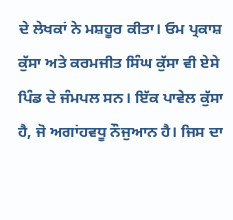ਦੇ ਲੇਖਕਾਂ ਨੇ ਮਸ਼ਹੂਰ ਕੀਤਾ। ਓਮ ਪ੍ਰਕਾਸ਼ ਕੁੱਸਾ ਅਤੇ ਕਰਮਜੀਤ ਸਿੰਘ ਕੁੱਸਾ ਵੀ ਏਸੇ ਪਿੰਡ ਦੇ ਜੰਮਪਲ ਸਨ। ਇੱਕ ਪਾਵੇਲ ਕੁੱਸਾ ਹੈ, ਜੋ ਅਗਾਂਹਵਧੂ ਨੌਜੁਆਨ ਹੈ। ਜਿਸ ਦਾ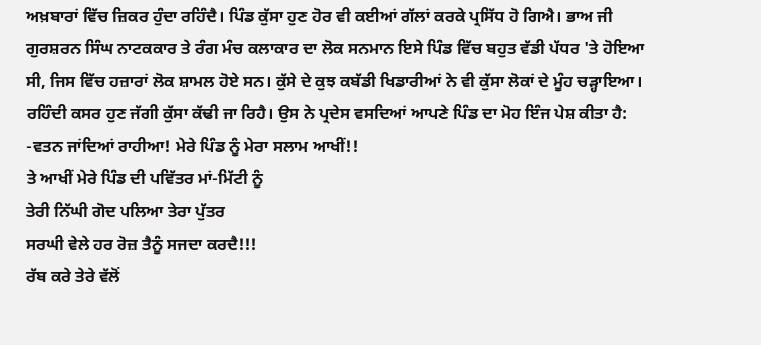ਅਖ਼ਬਾਰਾਂ ਵਿੱਚ ਜ਼ਿਕਰ ਹੁੰਦਾ ਰਹਿੰਦੈ। ਪਿੰਡ ਕੁੱਸਾ ਹੁਣ ਹੋਰ ਵੀ ਕਈਆਂ ਗੱਲਾਂ ਕਰਕੇ ਪ੍ਰਸਿੱਧ ਹੋ ਗਿਐ। ਭਾਅ ਜੀ ਗੁਰਸ਼ਰਨ ਸਿੰਘ ਨਾਟਕਕਾਰ ਤੇ ਰੰਗ ਮੰਚ ਕਲਾਕਾਰ ਦਾ ਲੋਕ ਸਨਮਾਨ ਇਸੇ ਪਿੰਡ ਵਿੱਚ ਬਹੁਤ ਵੱਡੀ ਪੱਧਰ 'ਤੇ ਹੋਇਆ ਸੀ, ਜਿਸ ਵਿੱਚ ਹਜ਼ਾਰਾਂ ਲੋਕ ਸ਼ਾਮਲ ਹੋਏ ਸਨ। ਕੁੱਸੇ ਦੇ ਕੁਝ ਕਬੱਡੀ ਖਿਡਾਰੀਆਂ ਨੇ ਵੀ ਕੁੱਸਾ ਲੋਕਾਂ ਦੇ ਮੂੰਹ ਚੜ੍ਹਾਇਆ। ਰਹਿੰਦੀ ਕਸਰ ਹੁਣ ਜੱਗੀ ਕੁੱਸਾ ਕੱਢੀ ਜਾ ਰਿਹੈ। ਉਸ ਨੇ ਪ੍ਰਦੇਸ ਵਸਦਿਆਂ ਆਪਣੇ ਪਿੰਡ ਦਾ ਮੋਹ ਇੰਜ ਪੇਸ਼ ਕੀਤਾ ਹੈ:
-ਵਤਨ ਜਾਂਦਿਆਂ ਰਾਹੀਆ! ਮੇਰੇ ਪਿੰਡ ਨੂੰ ਮੇਰਾ ਸਲਾਮ ਆਖੀਂ!!
ਤੇ ਆਖੀਂ ਮੇਰੇ ਪਿੰਡ ਦੀ ਪਵਿੱਤਰ ਮਾਂ-ਮਿੱਟੀ ਨੂੰ
ਤੇਰੀ ਨਿੱਘੀ ਗੋਦ ਪਲਿਆ ਤੇਰਾ ਪੁੱਤਰ
ਸਰਘੀ ਵੇਲੇ ਹਰ ਰੋਜ਼ ਤੈਨੂੰ ਸਜਦਾ ਕਰਦੈ!!!
ਰੱਬ ਕਰੇ ਤੇਰੇ ਵੱਲੋਂ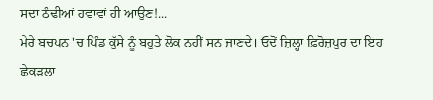ਸਦਾ ਠੰਢੀਆਂ ਹਵਾਵਾਂ ਹੀ ਆਉਣ!...
ਮੇਰੇ ਬਚਪਨ 'ਚ ਪਿੰਡ ਕੁੱਸੇ ਨੂੰ ਬਹੁਤੇ ਲੋਕ ਨਹੀਂ ਸਨ ਜਾਣਦੇ। ਓਦੋਂ ਜ਼ਿਲ੍ਹਾ ਫ਼ਿਰੋਜ਼ਪੁਰ ਦਾ ਇਹ ਛੇਕੜਲਾ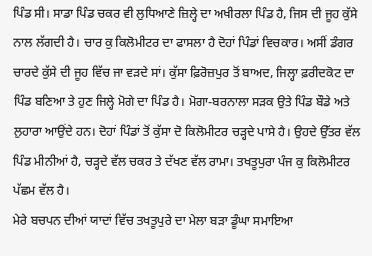ਪਿੰਡ ਸੀ। ਸਾਡਾ ਪਿੰਡ ਚਕਰ ਵੀ ਲੁਧਿਆਣੇ ਜ਼ਿਲ੍ਹੇ ਦਾ ਅਖੀਰਲਾ ਪਿੰਡ ਹੈ, ਜਿਸ ਦੀ ਜੂਹ ਕੁੱਸੇ ਨਾਲ ਲੱਗਦੀ ਹੈ। ਚਾਰ ਕੁ ਕਿਲੋਮੀਟਰ ਦਾ ਫਾਸਲਾ ਹੈ ਦੋਹਾਂ ਪਿੰਡਾਂ ਵਿਚਕਾਰ। ਅਸੀਂ ਡੰਗਰ ਚਾਰਦੇ ਕੁੱਸੇ ਦੀ ਜੂਹ ਵਿੱਚ ਜਾ ਵੜਦੇ ਸਾਂ। ਕੁੱਸਾ ਫ਼ਿਰੋਜ਼ਪੁਰ ਤੋਂ ਬਾਅਦ, ਜਿਲ੍ਹਾ ਫ਼ਰੀਦਕੋਟ ਦਾ ਪਿੰਡ ਬਣਿਆ ਤੇ ਹੁਣ ਜਿਲ੍ਹੇ ਮੋਗੇ ਦਾ ਪਿੰਡ ਹੈ। ਮੋਗਾ-ਬਰਨਾਲਾ ਸੜਕ ਉਤੇ ਪਿੰਡ ਬੌਡੇ ਅਤੇ ਲੁਹਾਰਾ ਆਉਂਦੇ ਹਨ। ਦੋਹਾਂ ਪਿੰਡਾਂ ਤੋਂ ਕੁੱਸਾ ਦੋ ਕਿਲੋਮੀਟਰ ਚੜ੍ਹਦੇ ਪਾਸੇ ਹੈ। ਉਹਦੇ ਉੱਤਰ ਵੱਲ ਪਿੰਡ ਮੀਨੀਆਂ ਹੈ, ਚੜ੍ਹਦੇ ਵੱਲ ਚਕਰ ਤੇ ਦੱਖਣ ਵੱਲ ਰਾਮਾ। ਤਖਤੂਪੁਰਾ ਪੰਜ ਕੁ ਕਿਲੋਮੀਟਰ ਪੱਛਮ ਵੱਲ ਹੈ।
ਮੇਰੇ ਬਚਪਨ ਦੀਆਂ ਯਾਦਾਂ ਵਿੱਚ ਤਖਤੂਪੁਰੇ ਦਾ ਮੇਲਾ ਬੜਾ ਡੂੰਘਾ ਸਮਾਇਆ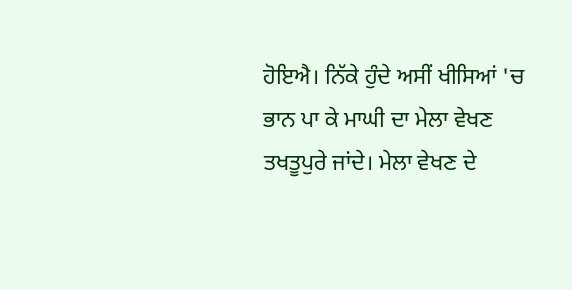ਹੋਇਐ। ਨਿੱਕੇ ਹੁੰਦੇ ਅਸੀਂ ਖੀਸਿਆਂ 'ਚ ਭਾਨ ਪਾ ਕੇ ਮਾਘੀ ਦਾ ਮੇਲਾ ਵੇਖਣ ਤਖਤੂਪੁਰੇ ਜਾਂਦੇ। ਮੇਲਾ ਵੇਖਣ ਦੇ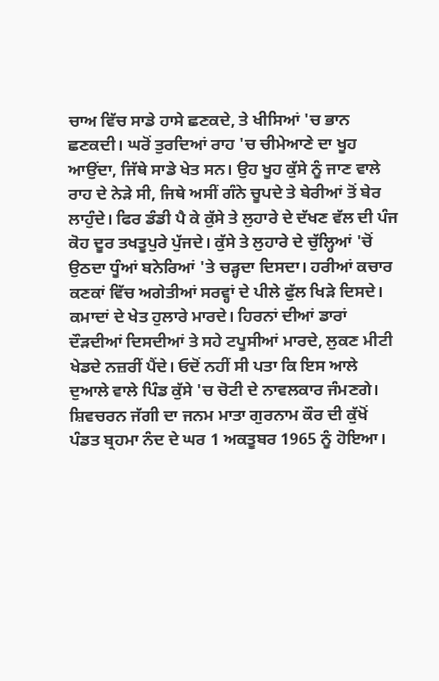ਚਾਅ ਵਿੱਚ ਸਾਡੇ ਹਾਸੇ ਛਣਕਦੇ, ਤੇ ਖੀਸਿਆਂ 'ਚ ਭਾਨ ਛਣਕਦੀ। ਘਰੋਂ ਤੁਰਦਿਆਂ ਰਾਹ 'ਚ ਚੀਮੇਆਣੇ ਦਾ ਖੂਹ ਆਉਂਦਾ, ਜਿੱਥੇ ਸਾਡੇ ਖੇਤ ਸਨ। ਉਹ ਖੂਹ ਕੁੱਸੇ ਨੂੰ ਜਾਣ ਵਾਲੇ ਰਾਹ ਦੇ ਨੇੜੇ ਸੀ, ਜਿਥੇ ਅਸੀਂ ਗੰਨੇ ਚੂਪਦੇ ਤੇ ਬੇਰੀਆਂ ਤੋਂ ਬੇਰ ਲਾਹੁੰਦੇ। ਫਿਰ ਡੰਡੀ ਪੈ ਕੇ ਕੁੱਸੇ ਤੇ ਲੁਹਾਰੇ ਦੇ ਦੱਖਣ ਵੱਲ ਦੀ ਪੰਜ ਕੋਹ ਦੂਰ ਤਖਤੂਪੁਰੇ ਪੁੱਜਦੇ। ਕੁੱਸੇ ਤੇ ਲੁਹਾਰੇ ਦੇ ਚੁੱਲ੍ਹਿਆਂ 'ਚੋਂ ਉਠਦਾ ਧੂੰਆਂ ਬਨੇਰਿਆਂ 'ਤੇ ਚੜ੍ਹਦਾ ਦਿਸਦਾ। ਹਰੀਆਂ ਕਚਾਰ ਕਣਕਾਂ ਵਿੱਚ ਅਗੇਤੀਆਂ ਸਰਵ੍ਹਾਂ ਦੇ ਪੀਲੇ ਫੁੱਲ ਖਿੜੇ ਦਿਸਦੇ। ਕਮਾਦਾਂ ਦੇ ਖੇਤ ਹੁਲਾਰੇ ਮਾਰਦੇ। ਹਿਰਨਾਂ ਦੀਆਂ ਡਾਰਾਂ ਦੌੜਦੀਆਂ ਦਿਸਦੀਆਂ ਤੇ ਸਹੇ ਟਪੂਸੀਆਂ ਮਾਰਦੇ, ਲੁਕਣ ਮੀਟੀ ਖੇਡਦੇ ਨਜ਼ਰੀਂ ਪੈਂਦੇ। ਓਦੋਂ ਨਹੀਂ ਸੀ ਪਤਾ ਕਿ ਇਸ ਆਲੇ ਦੁਆਲੇ ਵਾਲੇ ਪਿੰਡ ਕੁੱਸੇ 'ਚ ਚੋਟੀ ਦੇ ਨਾਵਲਕਾਰ ਜੰਮਣਗੇ।
ਸ਼ਿਵਚਰਨ ਜੱਗੀ ਦਾ ਜਨਮ ਮਾਤਾ ਗੁਰਨਾਮ ਕੌਰ ਦੀ ਕੁੱਖੋਂ ਪੰਡਤ ਬ੍ਰਹਮਾ ਨੰਦ ਦੇ ਘਰ 1 ਅਕਤੂਬਰ 1965 ਨੂੰ ਹੋਇਆ।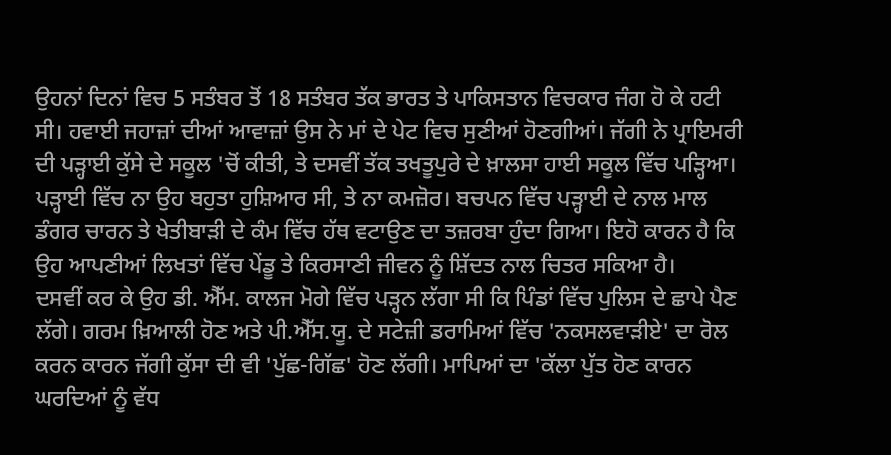ਉਹਨਾਂ ਦਿਨਾਂ ਵਿਚ 5 ਸਤੰਬਰ ਤੋਂ 18 ਸਤੰਬਰ ਤੱਕ ਭਾਰਤ ਤੇ ਪਾਕਿਸਤਾਨ ਵਿਚਕਾਰ ਜੰਗ ਹੋ ਕੇ ਹਟੀ ਸੀ। ਹਵਾਈ ਜਹਾਜ਼ਾਂ ਦੀਆਂ ਆਵਾਜ਼ਾਂ ਉਸ ਨੇ ਮਾਂ ਦੇ ਪੇਟ ਵਿਚ ਸੁਣੀਆਂ ਹੋਣਗੀਆਂ। ਜੱਗੀ ਨੇ ਪ੍ਰਾਇਮਰੀ ਦੀ ਪੜ੍ਹਾਈ ਕੁੱਸੇ ਦੇ ਸਕੂਲ 'ਚੋਂ ਕੀਤੀ, ਤੇ ਦਸਵੀਂ ਤੱਕ ਤਖਤੂਪੁਰੇ ਦੇ ਖ਼ਾਲਸਾ ਹਾਈ ਸਕੂਲ ਵਿੱਚ ਪੜ੍ਹਿਆ। ਪੜ੍ਹਾਈ ਵਿੱਚ ਨਾ ਉਹ ਬਹੁਤਾ ਹੁਸ਼ਿਆਰ ਸੀ, ਤੇ ਨਾ ਕਮਜ਼ੋਰ। ਬਚਪਨ ਵਿੱਚ ਪੜ੍ਹਾਈ ਦੇ ਨਾਲ ਮਾਲ ਡੰਗਰ ਚਾਰਨ ਤੇ ਖੇਤੀਬਾੜੀ ਦੇ ਕੰਮ ਵਿੱਚ ਹੱਥ ਵਟਾਉਣ ਦਾ ਤਜ਼ਰਬਾ ਹੁੰਦਾ ਗਿਆ। ਇਹੋ ਕਾਰਨ ਹੈ ਕਿ ਉਹ ਆਪਣੀਆਂ ਲਿਖਤਾਂ ਵਿੱਚ ਪੇਂਡੂ ਤੇ ਕਿਰਸਾਣੀ ਜੀਵਨ ਨੂੰ ਸ਼ਿੱਦਤ ਨਾਲ ਚਿਤਰ ਸਕਿਆ ਹੈ।
ਦਸਵੀਂ ਕਰ ਕੇ ਉਹ ਡੀ. ਐੱਮ. ਕਾਲਜ ਮੋਗੇ ਵਿੱਚ ਪੜ੍ਹਨ ਲੱਗਾ ਸੀ ਕਿ ਪਿੰਡਾਂ ਵਿੱਚ ਪੁਲਿਸ ਦੇ ਛਾਪੇ ਪੈਣ ਲੱਗੇ। ਗਰਮ ਖ਼ਿਆਲੀ ਹੋਣ ਅਤੇ ਪੀ.ਐੱਸ.ਯੂ. ਦੇ ਸਟੇਜ਼ੀ ਡਰਾਮਿਆਂ ਵਿੱਚ 'ਨਕਸਲਵਾੜੀਏ' ਦਾ ਰੋਲ ਕਰਨ ਕਾਰਨ ਜੱਗੀ ਕੁੱਸਾ ਦੀ ਵੀ 'ਪੁੱਛ-ਗਿੱਛ' ਹੋਣ ਲੱਗੀ। ਮਾਪਿਆਂ ਦਾ 'ਕੱਲਾ ਪੁੱਤ ਹੋਣ ਕਾਰਨ ਘਰਦਿਆਂ ਨੂੰ ਵੱਧ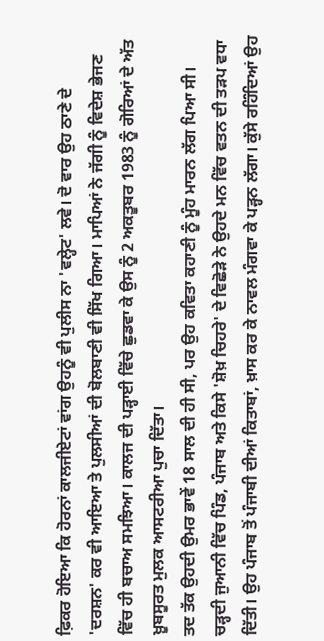ਫ਼ਿਕਰ ਹੋਇਆ ਕਿ ਹੋਰਨਾਂ ਕਾਲਜੀਏਟਾਂ ਵਾਂਗ ਉਹਨੂੰ ਵੀ ਪੁਲੀਸ ਨਾ 'ਵਲ੍ਹੇਟ' ਲਵੇ। ਦੋ ਵਾਰ ਉਹ ਠਾਣੇ ਦੇ 'ਦਰਸ਼ਨ' ਕਰ ਵੀ ਆਇਆ ਤੇ ਪੁਲਸੀਆਂ ਦੀ ਬੋਲਬਾਣੀ ਵੀ ਸਿੱਖ ਗਿਆ। ਮਾਪਿਆਂ ਨੇ ਜੱਗੀ ਨੂੰ ਵਿਦੇਸ਼ ਭੇਜਣ ਵਿੱਚ ਹੀ ਬਚਾਅ ਸਮਝਿਆ। ਕਾਲਜ ਦੀ ਪੜ੍ਹਾਈ ਵਿੱਚੇ ਛੁਡਵਾ ਕੇ ਉਸ ਨੂੰ 2 ਅਕਤੂਬਰ 1983 ਨੂੰ ਗੋਰਿਆਂ ਦੇ ਅੱਤ ਖ਼ੂਬਸੂਰਤ ਮੁਲਕ ਆਸਟਰੀਆ ਪੁਚਾ ਦਿੱਤਾ।
ਤਦ ਤੱਕ ਉਹਦੀ ਉਮਰ ਭਾਵੇਂ 18 ਸਾਲ ਦੀ ਹੀ ਸੀ, ਪਰ ਉਹ ਕਵਿਤਾ ਕਹਾਣੀ ਨੂੰ ਮੂੰਹ ਮਾਰਨ ਲੱਗ ਪਿਆ ਸੀ। ਚੜ੍ਹਦੀ ਜੁਆਨੀ ਵਿੱਚ ਪਿੰਡ, ਪੰਜਾਬ ਅਤੇ ਕਿਸੇ 'ਸ਼ੋਖ਼ ਚਿਹਰੇ' ਦੇ ਵਿਛੋੜੇ ਨੇ ਉਹਦੇ ਮਨ ਵਿੱਚ ਵਤਨ ਦੀ ਤੜਪ ਵਧਾ ਦਿੱਤੀ। ਉਹ ਪੰਜਾਬ ਤੋਂ ਪੰਜਾਬੀ ਦੀਆਂ ਕਿਤਾਬਾਂ, ਖ਼ਾਸ ਕਰ ਕੇ ਨਾਵਲ ਮੰਗਵਾ ਕੇ ਪੜ੍ਹਨ ਲੱਗਾ। ਕੁੱਸੇ ਰਹਿੰਦਿਆਂ ਉਹ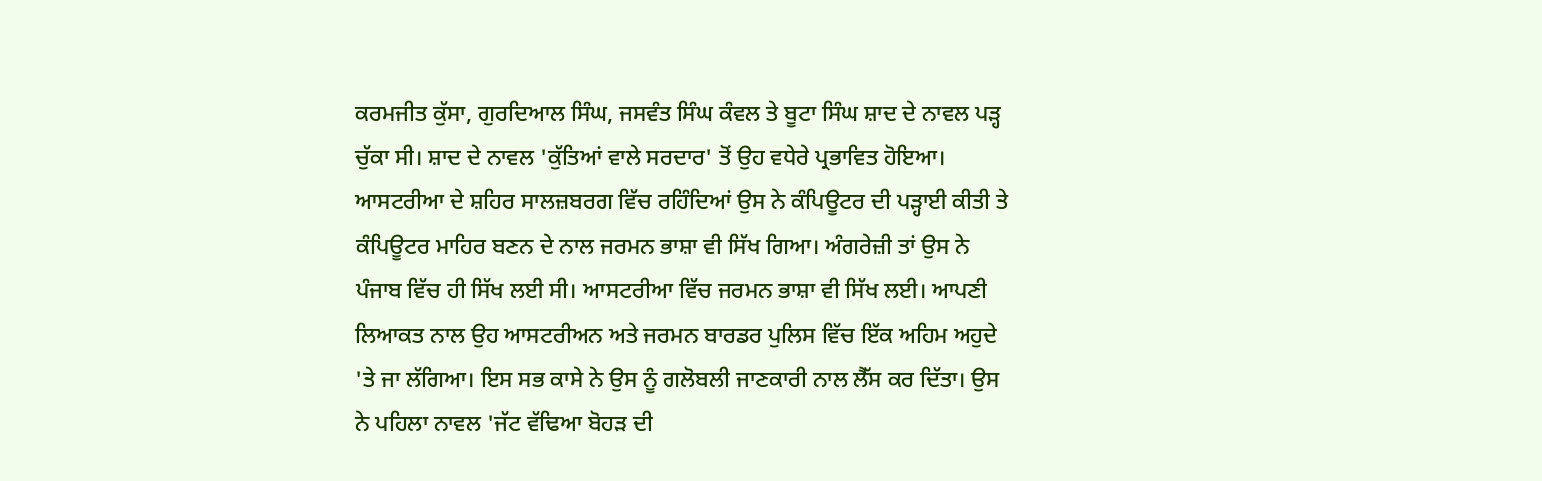ਕਰਮਜੀਤ ਕੁੱਸਾ, ਗੁਰਦਿਆਲ ਸਿੰਘ, ਜਸਵੰਤ ਸਿੰਘ ਕੰਵਲ ਤੇ ਬੂਟਾ ਸਿੰਘ ਸ਼ਾਦ ਦੇ ਨਾਵਲ ਪੜ੍ਹ ਚੁੱਕਾ ਸੀ। ਸ਼ਾਦ ਦੇ ਨਾਵਲ 'ਕੁੱਤਿਆਂ ਵਾਲੇ ਸਰਦਾਰ' ਤੋਂ ਉਹ ਵਧੇਰੇ ਪ੍ਰਭਾਵਿਤ ਹੋਇਆ। ਆਸਟਰੀਆ ਦੇ ਸ਼ਹਿਰ ਸਾਲਜ਼ਬਰਗ ਵਿੱਚ ਰਹਿੰਦਿਆਂ ਉਸ ਨੇ ਕੰਪਿਊਟਰ ਦੀ ਪੜ੍ਹਾਈ ਕੀਤੀ ਤੇ ਕੰਪਿਊਟਰ ਮਾਹਿਰ ਬਣਨ ਦੇ ਨਾਲ ਜਰਮਨ ਭਾਸ਼ਾ ਵੀ ਸਿੱਖ ਗਿਆ। ਅੰਗਰੇਜ਼ੀ ਤਾਂ ਉਸ ਨੇ ਪੰਜਾਬ ਵਿੱਚ ਹੀ ਸਿੱਖ ਲਈ ਸੀ। ਆਸਟਰੀਆ ਵਿੱਚ ਜਰਮਨ ਭਾਸ਼ਾ ਵੀ ਸਿੱਖ ਲਈ। ਆਪਣੀ ਲਿਆਕਤ ਨਾਲ ਉਹ ਆਸਟਰੀਅਨ ਅਤੇ ਜਰਮਨ ਬਾਰਡਰ ਪੁਲਿਸ ਵਿੱਚ ਇੱਕ ਅਹਿਮ ਅਹੁਦੇ 'ਤੇ ਜਾ ਲੱਗਿਆ। ਇਸ ਸਭ ਕਾਸੇ ਨੇ ਉਸ ਨੂੰ ਗਲੋਬਲੀ ਜਾਣਕਾਰੀ ਨਾਲ ਲੈੱਸ ਕਰ ਦਿੱਤਾ। ਉਸ ਨੇ ਪਹਿਲਾ ਨਾਵਲ 'ਜੱਟ ਵੱਢਿਆ ਬੋਹੜ ਦੀ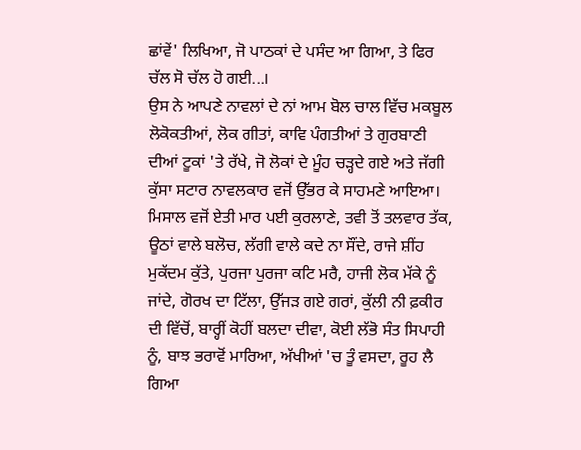ਛਾਂਵੇਂ' ਲਿਖਿਆ, ਜੋ ਪਾਠਕਾਂ ਦੇ ਪਸੰਦ ਆ ਗਿਆ, ਤੇ ਫਿਰ ਚੱਲ ਸੋ ਚੱਲ ਹੋ ਗਈ...।
ਉਸ ਨੇ ਆਪਣੇ ਨਾਵਲਾਂ ਦੇ ਨਾਂ ਆਮ ਬੋਲ ਚਾਲ ਵਿੱਚ ਮਕਬੂਲ ਲੋਕੋਕਤੀਆਂ, ਲੋਕ ਗੀਤਾਂ, ਕਾਵਿ ਪੰਗਤੀਆਂ ਤੇ ਗੁਰਬਾਣੀ ਦੀਆਂ ਟੂਕਾਂ 'ਤੇ ਰੱਖੇ, ਜੋ ਲੋਕਾਂ ਦੇ ਮੂੰਹ ਚੜ੍ਹਦੇ ਗਏ ਅਤੇ ਜੱਗੀ ਕੁੱਸਾ ਸਟਾਰ ਨਾਵਲਕਾਰ ਵਜੋਂ ਉੱਭਰ ਕੇ ਸਾਹਮਣੇ ਆਇਆ। ਮਿਸਾਲ ਵਜੋਂ ਏਤੀ ਮਾਰ ਪਈ ਕੁਰਲਾਣੇ, ਤਵੀ ਤੋਂ ਤਲਵਾਰ ਤੱਕ, ਊਠਾਂ ਵਾਲੇ ਬਲੋਚ, ਲੱਗੀ ਵਾਲੇ ਕਦੇ ਨਾ ਸੌਂਦੇ, ਰਾਜੇ ਸ਼ੀਂਹ ਮੁਕੱਦਮ ਕੁੱਤੇ, ਪੁਰਜਾ ਪੁਰਜਾ ਕਟਿ ਮਰੈ, ਹਾਜੀ ਲੋਕ ਮੱਕੇ ਨੂੰ ਜਾਂਦੇ, ਗੋਰਖ ਦਾ ਟਿੱਲਾ, ਉੱਜੜ ਗਏ ਗਰਾਂ, ਕੁੱਲੀ ਨੀ ਫ਼ਕੀਰ ਦੀ ਵਿੱਚੋਂ, ਬਾਰ੍ਹੀਂ ਕੋਹੀਂ ਬਲਦਾ ਦੀਵਾ, ਕੋਈ ਲੱਭੋ ਸੰਤ ਸਿਪਾਹੀ ਨੂੰ, ਬਾਝ ਭਰਾਵੋਂ ਮਾਰਿਆ, ਅੱਖੀਆਂ 'ਚ ਤੂੰ ਵਸਦਾ, ਰੂਹ ਲੈ ਗਿਆ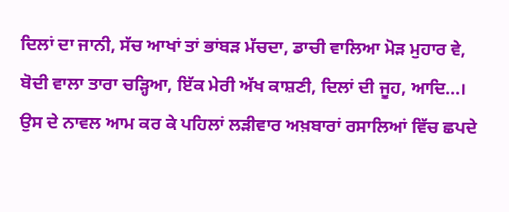ਦਿਲਾਂ ਦਾ ਜਾਨੀ, ਸੱਚ ਆਖਾਂ ਤਾਂ ਭਾਂਬੜ ਮੱਚਦਾ, ਡਾਚੀ ਵਾਲਿਆ ਮੋੜ ਮੁਹਾਰ ਵੇ, ਬੋਦੀ ਵਾਲਾ ਤਾਰਾ ਚੜ੍ਹਿਆ, ਇੱਕ ਮੇਰੀ ਅੱਖ ਕਾਸ਼ਣੀ, ਦਿਲਾਂ ਦੀ ਜੂਹ, ਆਦਿ...। ਉਸ ਦੇ ਨਾਵਲ ਆਮ ਕਰ ਕੇ ਪਹਿਲਾਂ ਲੜੀਵਾਰ ਅਖ਼ਬਾਰਾਂ ਰਸਾਲਿਆਂ ਵਿੱਚ ਛਪਦੇ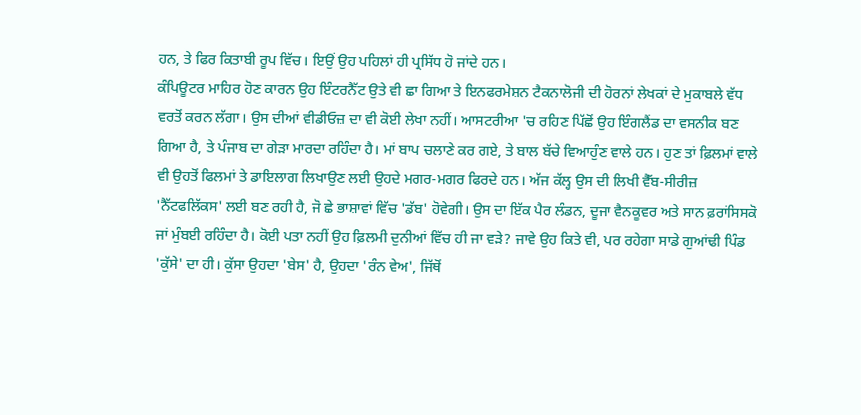ਹਨ, ਤੇ ਫਿਰ ਕਿਤਾਬੀ ਰੂਪ ਵਿੱਚ। ਇਉਂ ਉਹ ਪਹਿਲਾਂ ਹੀ ਪ੍ਰਸਿੱਧ ਹੋ ਜਾਂਦੇ ਹਨ।
ਕੰਪਿਊਟਰ ਮਾਹਿਰ ਹੋਣ ਕਾਰਨ ਉਹ ਇੰਟਰਨੈੱਟ ਉਤੇ ਵੀ ਛਾ ਗਿਆ ਤੇ ਇਨਫਰਮੇਸ਼ਨ ਟੈਕਨਾਲੋਜੀ ਦੀ ਹੋਰਨਾਂ ਲੇਖਕਾਂ ਦੇ ਮੁਕਾਬਲੇ ਵੱਧ ਵਰਤੋਂ ਕਰਨ ਲੱਗਾ। ਉਸ ਦੀਆਂ ਵੀਡੀਓਜ਼ ਦਾ ਵੀ ਕੋਈ ਲੇਖਾ ਨਹੀਂ। ਆਸਟਰੀਆ 'ਚ ਰਹਿਣ ਪਿੱਛੋਂ ਉਹ ਇੰਗਲੈਂਡ ਦਾ ਵਸਨੀਕ ਬਣ ਗਿਆ ਹੈ, ਤੇ ਪੰਜਾਬ ਦਾ ਗੇੜਾ ਮਾਰਦਾ ਰਹਿੰਦਾ ਹੈ। ਮਾਂ ਬਾਪ ਚਲਾਣੇ ਕਰ ਗਏ, ਤੇ ਬਾਲ ਬੱਚੇ ਵਿਆਹੁੰਣ ਵਾਲੇ ਹਨ। ਹੁਣ ਤਾਂ ਫ਼ਿਲਮਾਂ ਵਾਲੇ ਵੀ ਉਹਤੋਂ ਫਿਲਮਾਂ ਤੇ ਡਾਇਲਾਗ ਲਿਖਾਉਣ ਲਈ ਉਹਦੇ ਮਗਰ-ਮਗਰ ਫਿਰਦੇ ਹਨ। ਅੱਜ ਕੱਲ੍ਹ ਉਸ ਦੀ ਲਿਖੀ ਵੈੱਬ-ਸੀਰੀਜ਼ 'ਨੈੱਟਫਲਿੱਕਸ' ਲਈ ਬਣ ਰਹੀ ਹੈ, ਜੋ ਛੇ ਭਾਸ਼ਾਵਾਂ ਵਿੱਚ 'ਡੱਬ' ਹੋਵੇਗੀ। ਉਸ ਦਾ ਇੱਕ ਪੈਰ ਲੰਡਨ, ਦੂਜਾ ਵੈਨਕੂਵਰ ਅਤੇ ਸਾਨ ਫ਼ਰਾਂਸਿਸਕੋ ਜਾਂ ਮੁੰਬਈ ਰਹਿੰਦਾ ਹੈ। ਕੋਈ ਪਤਾ ਨਹੀਂ ਉਹ ਫ਼ਿਲਮੀ ਦੁਨੀਆਂ ਵਿੱਚ ਹੀ ਜਾ ਵੜੇ? ਜਾਵੇ ਉਹ ਕਿਤੇ ਵੀ, ਪਰ ਰਹੇਗਾ ਸਾਡੇ ਗੁਆਂਢੀ ਪਿੰਡ 'ਕੁੱਸੇ' ਦਾ ਹੀ। ਕੁੱਸਾ ਉਹਦਾ 'ਬੇਸ' ਹੈ, ਉਹਦਾ 'ਰੰਨ ਵੇਅ', ਜਿੱਥੋਂ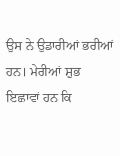ਉਸ ਨੇ ਉਡਾਰੀਆਂ ਭਰੀਆਂ ਹਨ। ਮੇਰੀਆਂ ਸ਼ੁਭ ਇਛਾਵਾਂ ਹਨ ਕਿ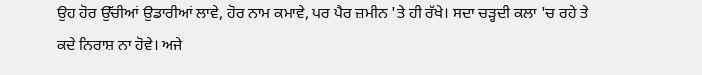ਉਹ ਹੋਰ ਉੱਚੀਆਂ ਉਡਾਰੀਆਂ ਲਾਵੇ, ਹੋਰ ਨਾਮ ਕਮਾਵੇ, ਪਰ ਪੈਰ ਜ਼ਮੀਨ 'ਤੇ ਹੀ ਰੱਖੇ। ਸਦਾ ਚੜ੍ਹਦੀ ਕਲਾ 'ਚ ਰਹੇ ਤੇ ਕਦੇ ਨਿਰਾਸ਼ ਨਾ ਹੋਵੇ। ਅਜੇ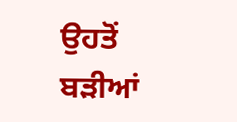ਉਹਤੋਂ ਬੜੀਆਂ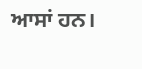ਆਸਾਂ ਹਨ।